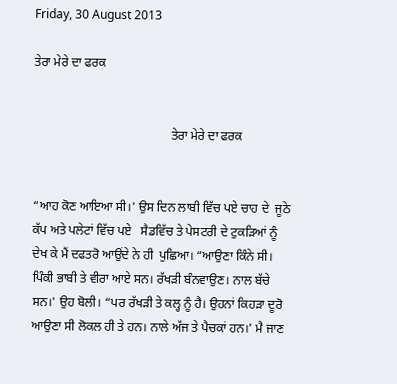Friday, 30 August 2013

ਤੇਰਾ ਮੇਰੇ ਦਾ ਫਰਕ


                                            ਤੇਰਾ ਮੇਰੇ ਦਾ ਫਰਕ


“ਆਹ ਕੋਣ ਆਇਆ ਸੀ।' ਉਸ ਦਿਨ ਲਾਬੀ ਵਿੱਚ ਪਏ ਚਾਹ ਦੇ  ਜੂਠੇ ਕੱਪ ਅਤੇ ਪਲੇਟਾਂ ਵਿੱਚ ਪਏ   ਸੈਡਵਿੱਚ ਤੇ ਪੇਸਟਰੀ ਦੇ ਟੁਕੜਿਆਂ ਨੂੰ ਦੇਖ ਕੇ ਮੈਂ ਦਫਤਰੋ ਆਉਂਦੇ ਨੇ ਹੀ  ਪੁਛਿਆ। “ਆਉਣਾ ਕਿੰਨੇ ਸੀ। ਪਿੰਕੀ ਭਾਬੀ ਤੇ ਵੀਰਾ ਆਏ ਸਨ। ਰੱਖੜੀ ਬੰਨਵਾਉਣ। ਨਾਲ ਬੱਚੇ ਸਨ।' ਉਹ ਬੋਲੀ। “ਪਰ ਰੱਖੜੀ ਤੇ ਕਲ੍ਹ ਨੂੰ ਹੈ। ਉਹਨਾਂ ਕਿਹੜਾ ਦੂਰੋ ਆਉਣਾ ਸੀ ਲੋਕਲ ਹੀ ਤੇ ਹਨ। ਨਾਲੇ ਅੱਜ ਤੇ ਪੈਚਕਾਂ ਹਨ।' ਮੈ ਜਾਣ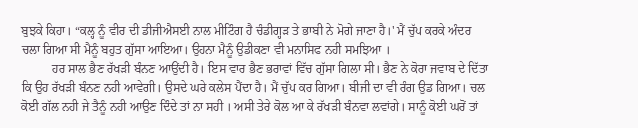ਬੁਝਕੇ ਕਿਹਾ। “ਕਲ੍ਹ ਨੂੰ ਵੀਰ ਦੀ ਡੀਜੀਐਸਈ ਨਾਲ ਮੀਟਿੰਗ ਹੈ ਚੰਡੀਗ੍ਹੜ ਤੇ ਭਾਬੀ ਨੇ ਮੋਗੇ ਜਾਣਾ ਹੈ।' ਮੈਂ ਚੁੱਪ ਕਰਕੇ ਅੰਦਰ ਚਲਾ ਗਿਆ ਸੀ ਮੈਨੂੰ ਬਹੁਤ ਗੁੱਸਾ ਆਇਆ। ਉਹਨਾ ਮੈਨੂੰ ਉਡੀਕਣਾ ਵੀ ਮਨਾਸਿਫ ਨਹੀ ਸਮਝਿਆ ।
          ਹਰ ਸਾਲ ਭੈਣ ਰੱਖੜੀ ਬੰਨਣ ਆਉਂਦੀ ਹੈ। ਇਸ ਵਾਰ ਭੈਣ ਭਰਾਵਾਂ ਵਿੱਚ ਗੁੱਸਾ ਗਿਲਾ ਸੀ। ਭੈਣ ਨੇ ਕੋਰਾ ਜਵਾਬ ਦੇ ਦਿੱਤਾ ਕਿ ਉਹ ਰੱਖੜੀ ਬੰਨਣ ਨਹੀ ਆਵੇਗੀ। ਉਸਦੇ ਘਰੇ ਕਲੇਸ ਪੈਂਦਾ ਹੈ। ਮੈਂ ਚੁੱਪ ਕਰ ਗਿਆ। ਬੀਜੀ ਦਾ ਵੀ ਰੰਗ ਉਡ ਗਿਆ। ਚਲ ਕੋਈ ਗੱਲ ਨਹੀ ਜੇ ਤੈਨੂੰ ਨਹੀ ਆਉਣ ਦਿੰਦੇ ਤਾਂ ਨਾ ਸਹੀ । ਅਸੀ ਤੇਰੇ ਕੋਲ ਆ ਕੇ ਰੱਖੜੀ ਬੰਨਵਾ ਲਵਾਂਗੇ। ਸਾਨੂੰ ਕੋਈ ਘਰੋਂ ਤਾਂ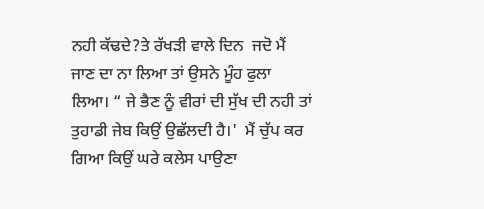ਨਹੀ ਕੱਢਦੇ?ਤੇ ਰੱਖੜੀ ਵਾਲੇ ਦਿਨ  ਜਦੋ ਮੈਂ ਜਾਣ ਦਾ ਨਾ ਲਿਆ ਤਾਂ ਉਸਨੇ ਮੂੰਹ ਫੁਲਾ ਲਿਆ। “ ਜੇ ਭੈਣ ਨੂੰ ਵੀਰਾਂ ਦੀ ਸੁੱਖ ਦੀ ਨਹੀ ਤਾਂ ਤੁਹਾਡੀ ਜੇਬ ਕਿਉਂ ਉਛੱਲਦੀ ਹੈ।'  ਮੈਂ ਚੁੱਪ ਕਰ ਗਿਆ ਕਿਉਂ ਘਰੇ ਕਲੇਸ ਪਾਉਣਾ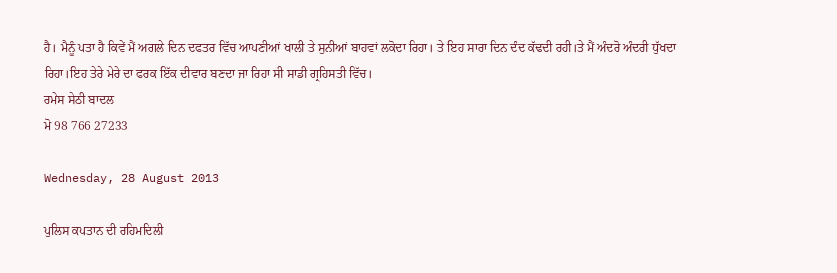ਹੈ। ਮੈਨੂੰ ਪਤਾ ਹੈ ਕਿਵੇਂ ਮੈਂ ਅਗਲੇ ਦਿਨ ਦਫਤਰ ਵਿੱਚ ਆਪਣੀਆਂ ਖਾਲੀ ਤੇ ਸੁਨੀਆਂ ਬਾਹਵਾਂ ਲਕੋਦਾ ਰਿਹਾ। ਤੇ ਇਹ ਸਾਰਾ ਦਿਨ ਦੰਦ ਕੱਢਦੀ ਰਹੀ।ਤੇ ਮੈਂ ਅੰਦਰੋ ਅੰਦਰੀ ਧੁੱਖਦਾ ਰਿਹਾ।ਇਹ ਤੇਰੇ ਮੇਰੇ ਦਾ ਫਰਕ ਇੱਕ ਦੀਵਾਰ ਬਣਦਾ ਜਾ ਰਿਹਾ ਸੀ ਸਾਡੀ ਗ੍ਰਹਿਸਤੀ ਵਿੱਚ।
ਰਮੇਸ ਸੇਠੀ ਬਾਦਲ
ਮੋ 98 766 27233

Wednesday, 28 August 2013

ਪੁਲਿਸ ਕਪਤਾਨ ਦੀ ਰਹਿਮਦਿਲੀ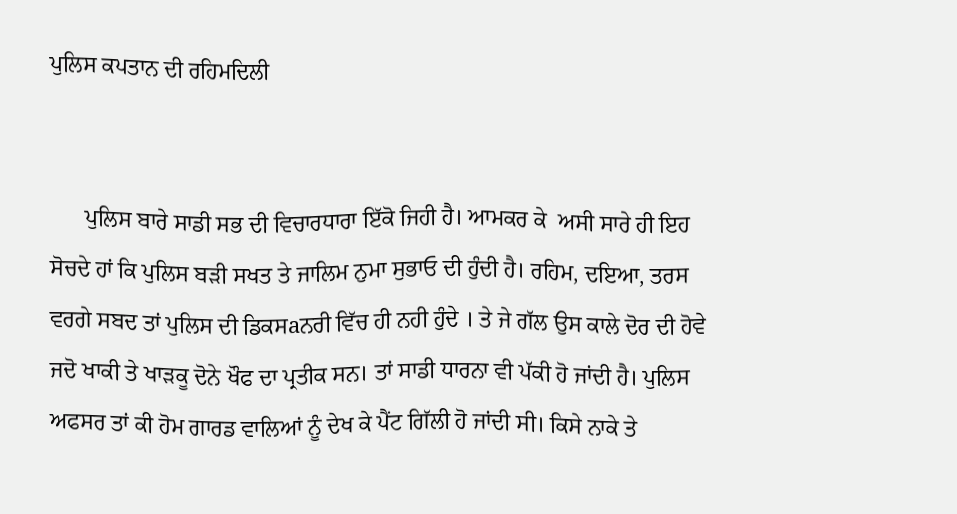ਪੁਲਿਸ ਕਪਤਾਨ ਦੀ ਰਹਿਮਦਿਲੀ


      ਪੁਲਿਸ ਬਾਰੇ ਸਾਡੀ ਸਭ ਦੀ ਵਿਚਾਰਧਾਰਾ ਇੱਕੋ ਜਿਹੀ ਹੈ। ਆਮਕਰ ਕੇ  ਅਸੀ ਸਾਰੇ ਹੀ ਇਹ ਸੋਚਦੇ ਹਾਂ ਕਿ ਪੁਲਿਸ ਬੜੀ ਸਖਤ ਤੇ ਜਾਲਿਮ ਨੁਮਾ ਸੁਭਾਓ ਦੀ ਹੁੰਦੀ ਹੈ। ਰਹਿਮ, ਦਇਆ, ਤਰਸ ਵਰਗੇ ਸਬਦ ਤਾਂ ਪੁਲਿਸ ਦੀ ਡਿਕਸaਨਰੀ ਵਿੱਚ ਹੀ ਨਹੀ ਹੁੰਦੇ । ਤੇ ਜੇ ਗੱਲ ਉਸ ਕਾਲੇ ਦੋਰ ਦੀ ਹੋਵੇ ਜਦੋ ਖਾਕੀ ਤੇ ਖਾੜਕੂ ਦੋਨੇ ਖੌਫ ਦਾ ਪ੍ਰਤੀਕ ਸਨ। ਤਾਂ ਸਾਡੀ ਧਾਰਨਾ ਵੀ ਪੱਕੀ ਹੋ ਜਾਂਦੀ ਹੈ। ਪੁਲਿਸ ਅਫਸਰ ਤਾਂ ਕੀ ਹੋਮ ਗਾਰਡ ਵਾਲਿਆਂ ਨੂੰ ਦੇਖ ਕੇ ਪੈਂਟ ਗਿੱਲੀ ਹੋ ਜਾਂਦੀ ਸੀ। ਕਿਸੇ ਨਾਕੇ ਤੇ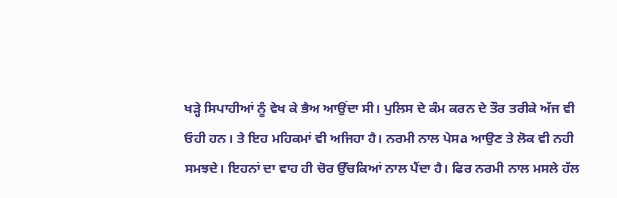ਖੜ੍ਹੇ ਸਿਪਾਹੀਆਂ ਨੂੰ ਵੇਖ ਕੇ ਭੈਅ ਆਉਂਦਾ ਸੀ। ਪੁਲਿਸ ਦੇ ਕੰਮ ਕਰਨ ਦੇ ਤੌਰ ਤਰੀਕੇ ਅੱਜ ਵੀ ਓਹੀ ਹਨ। ਤੇ ਇਹ ਮਹਿਕਮਾਂ ਵੀ ਅਜਿਹਾ ਹੈ। ਨਰਮੀ ਨਾਲ ਪੇਸa ਆਉਣ ਤੇ ਲੋਕ ਵੀ ਨਹੀ ਸਮਝਦੇ। ਇਹਨਾਂ ਦਾ ਵਾਹ ਹੀ ਚੋਰ ਉੱਚਕਿਆਂ ਨਾਲ ਪੈਂਦਾ ਹੈ। ਫਿਰ ਨਰਮੀ ਨਾਲ ਮਸਲੇ ਹੱਲ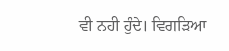ਵੀ ਨਹੀ ਹੁੰਦੇ। ਵਿਗੜਿਆ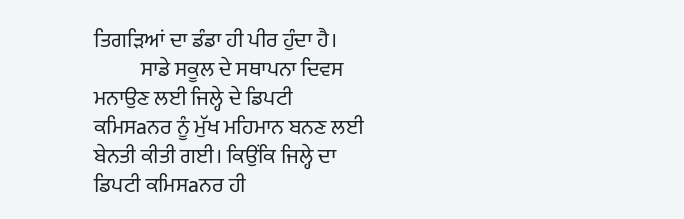ਤਿਗੜਿਆਂ ਦਾ ਡੰਡਾ ਹੀ ਪੀਰ ਹੁੰਦਾ ਹੈ।
           ਸਾਡੇ ਸਕੂਲ ਦੇ ਸਥਾਪਨਾ ਦਿਵਸ ਮਨਾਉਣ ਲਈ ਜਿਲ੍ਹੇ ਦੇ ਡਿਪਟੀ ਕਮਿਸaਨਰ ਨੂੰ ਮੁੱਖ ਮਹਿਮਾਨ ਬਨਣ ਲਈ ਬੇਨਤੀ ਕੀਤੀ ਗਈ। ਕਿਉਂਕਿ ਜਿਲ੍ਹੇ ਦਾ ਡਿਪਟੀ ਕਮਿਸaਨਰ ਹੀ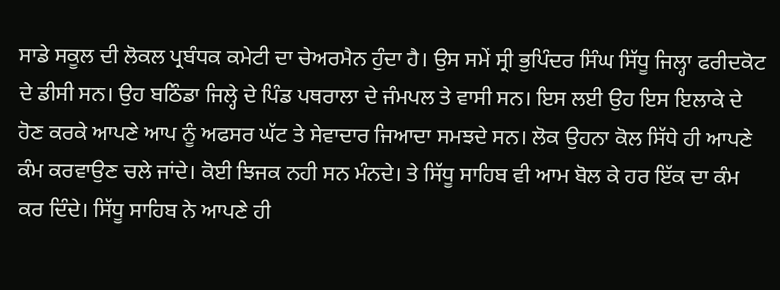ਸਾਡੇ ਸਕੂਲ ਦੀ ਲੋਕਲ ਪ੍ਰਬੰਧਕ ਕਮੇਟੀ ਦਾ ਚੇਅਰਮੈਨ ਹੁੰਦਾ ਹੈ। ਉਸ ਸਮੇਂ ਸ੍ਰੀ ਭੁਪਿੰਦਰ ਸਿੰਘ ਸਿੱਧੂ ਜਿਲ੍ਹਾ ਫਰੀਦਕੋਟ ਦੇ ਡੀਸੀ ਸਨ। ਉਹ ਬਠਿੰਡਾ ਜਿਲ੍ਹੇ ਦੇ ਪਿੰਡ ਪਥਰਾਲਾ ਦੇ ਜੰਮਪਲ ਤੇ ਵਾਸੀ ਸਨ। ਇਸ ਲਈ ਉਹ ਇਸ ਇਲਾਕੇ ਦੇ ਹੋਣ ਕਰਕੇ ਆਪਣੇ ਆਪ ਨੂੰ ਅਫਸਰ ਘੱਟ ਤੇ ਸੇਵਾਦਾਰ ਜਿਆਦਾ ਸਮਝਦੇ ਸਨ। ਲੋਕ ਉਹਨਾ ਕੋਲ ਸਿੱਧੇ ਹੀ ਆਪਣੇ ਕੰਮ ਕਰਵਾਉਣ ਚਲੇ ਜਾਂਦੇ। ਕੋਈ ਝਿਜਕ ਨਹੀ ਸਨ ਮੰਨਦੇ। ਤੇ ਸਿੱਧੂ ਸਾਹਿਬ ਵੀ ਆਮ ਬੋਲ ਕੇ ਹਰ ਇੱਕ ਦਾ ਕੰਮ ਕਰ ਦਿੰਦੇ। ਸਿੱਧੂ ਸਾਹਿਬ ਨੇ ਆਪਣੇ ਹੀ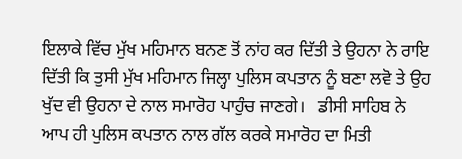ਇਲਾਕੇ ਵਿੱਚ ਮੁੱਖ ਮਹਿਮਾਨ ਬਨਣ ਤੋਂ ਨਾਂਹ ਕਰ ਦਿੱਤੀ ਤੇ ਉਹਨਾ ਨੇ ਰਾਇ ਦਿੱਤੀ ਕਿ ਤੁਸੀ ਮੁੱਖ ਮਹਿਮਾਨ ਜਿਲ੍ਹਾ ਪੁਲਿਸ ਕਪਤਾਨ ਨੂੰ ਬਣਾ ਲਵੋ ਤੇ ਉਹ ਖੁੱਦ ਵੀ ਉਹਨਾ ਦੇ ਨਾਲ ਸਮਾਰੋਹ ਪਾਹੁੰਚ ਜਾਣਗੇ।   ਡੀਸੀ ਸਾਹਿਬ ਨੇ ਆਪ ਹੀ ਪੁਲਿਸ ਕਪਤਾਨ ਨਾਲ ਗੱਲ ਕਰਕੇ ਸਮਾਰੋਹ ਦਾ ਮਿਤੀ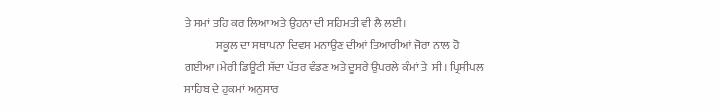ਤੇ ਸਮਾਂ ਤਹਿ ਕਰ ਲਿਆ ਅਤੇ ਉਹਨਾ ਦੀ ਸਹਿਮਤੀ ਵੀ ਲੈ ਲਈ।
              ਸਕੂਲ ਦਾ ਸਥਾਪਨਾ ਦਿਵਸ ਮਨਾਉਣ ਦੀਆਂ ਤਿਆਰੀਆਂ ਜੋਰਾ ਨਾਲ ਹੋ ਗਈਆ।ਮੇਰੀ ਡਿਊਟੀ ਸੱਦਾ ਪੱਤਰ ਵੰਡਣ ਅਤੇ ਦੂਸਰੇ ਉਪਰਲੇ ਕੰਮਾਂ ਤੇ  ਸੀ। ਪ੍ਰਿਸੀਪਲ ਸਾਹਿਬ ਦੇ ਹੁਕਮਾਂ ਅਨੁਸਾਰ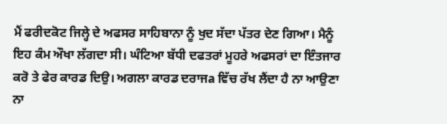ਮੈਂ ਫਰੀਦਕੋਟ ਜਿਲ੍ਹੇ ਦੇ ਅਫਸਰ ਸਾਹਿਬਾਨਾ ਨੂੰ ਖੁਦ ਸੱਦਾ ਪੱਤਰ ਦੇਣ ਗਿਆ। ਮੈਨੂੰ ਇਹ ਕੰਮ ਔਖਾ ਲੱਗਦਾ ਸੀ। ਘੰਟਿਆ ਬੱਧੀ ਦਫਤਰਾਂ ਮੂਹਰੇ ਅਫਸਰਾਂ ਦਾ ਇੰਤਜਾਰ ਕਰੋ ਤੇ ਫੇਰ ਕਾਰਡ ਦਿਉ। ਅਗਲਾ ਕਾਰਡ ਦਰਾਜa ਵਿੱਚ ਰੱਖ ਲੈਂਦਾ ਹੈ ਨਾ ਆਉਣਾ ਨਾ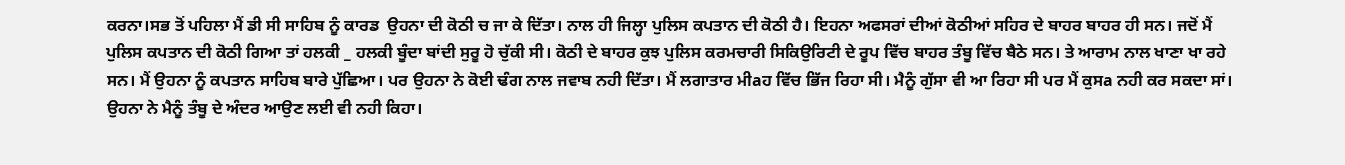ਕਰਨਾ।ਸਭ ਤੋਂ ਪਹਿਲਾ ਮੈਂ ਡੀ ਸੀ ਸਾਹਿਬ ਨੂੰ ਕਾਰਡ  ਉਹਨਾ ਦੀ ਕੋਠੀ ਚ ਜਾ ਕੇ ਦਿੱਤਾ। ਨਾਲ ਹੀ ਜਿਲ੍ਹਾ ਪੁਲਿਸ ਕਪਤਾਨ ਦੀ ਕੋਠੀ ਹੈ। ਇਹਨਾ ਅਫਸਰਾਂ ਦੀਆਂ ਕੋਠੀਆਂ ਸਹਿਰ ਦੇ ਬਾਹਰ ਬਾਹਰ ਹੀ ਸਨ। ਜਦੋਂ ਮੈਂ ਪੁਲਿਸ ਕਪਤਾਨ ਦੀ ਕੋਠੀ ਗਿਆ ਤਾਂ ਹਲਕੀ _ ਹਲਕੀ ਬੂੰਦਾ ਬਾਂਦੀ ਸੁਰੂ ਹੋ ਚੁੱਕੀ ਸੀ। ਕੋਠੀ ਦੇ ਬਾਹਰ ਕੁਝ ਪੁਲਿਸ ਕਰਮਚਾਰੀ ਸਿਕਿਉਰਿਟੀ ਦੇ ਰੂਪ ਵਿੱਚ ਬਾਹਰ ਤੰਬੂ ਵਿੱਚ ਬੈਠੇ ਸਨ। ਤੇ ਆਰਾਮ ਨਾਲ ਖਾਣਾ ਖਾ ਰਹੇ ਸਨ। ਮੈਂ ਉਹਨਾ ਨੂੰ ਕਪਤਾਨ ਸਾਹਿਬ ਬਾਰੇ ਪੁੱਛਿਆ। ਪਰ ਉਹਨਾ ਨੇ ਕੋਈ ਢੰਗ ਨਾਲ ਜਵਾਬ ਨਹੀ ਦਿੱਤਾ। ਮੈਂ ਲਗਾਤਾਰ ਮੀaਹ ਵਿੱਚ ਭਿੱਜ ਰਿਹਾ ਸੀ। ਮੈਨੂੰ ਗੁੱਸਾ ਵੀ ਆ ਰਿਹਾ ਸੀ ਪਰ ਮੈਂ ਕੁਸa ਨਹੀ ਕਰ ਸਕਦਾ ਸਾਂ। ਉਹਨਾ ਨੇ ਮੈਨੂੰ ਤੰਬੂ ਦੇ ਅੰਦਰ ਆਉਣ ਲਈ ਵੀ ਨਹੀ ਕਿਹਾ।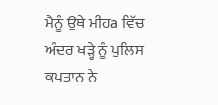ਮੈਨੂੰ ਉਥੇ ਮੀਹa ਵਿੱਚ ਅੰਦਰ ਖੜ੍ਹੇ ਨੂੰ ਪੁਲਿਸ ਕਪਤਾਨ ਨੇ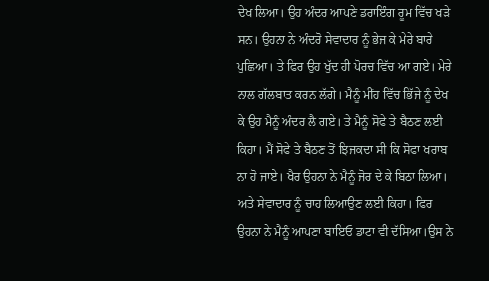ਦੇਖ ਲਿਆ। ਉਹ ਅੰਦਰ ਆਪਣੇ ਡਰਾਇੰਗ ਰੂਮ ਵਿੱਚ ਖੜੇ ਸਨ। ਉਹਨਾ ਨੇ ਅੰਦਰੋ ਸੇਵਾਦਾਰ ਨੂੰ ਭੇਜ ਕੇ ਮੇਰੇ ਬਾਰੇ ਪੁਛਿਆ। ਤੇ ਫਿਰ ਉਹ ਖੁੱਦ ਹੀ ਪੋਰਚ ਵਿੱਚ ਆ ਗਏ। ਮੇਰੇ ਨਾਲ ਗੱਲਬਾਤ ਕਰਨ ਲੱਗੇ। ਮੈਨੂੰ ਮੀਂਹ ਵਿੱਚ ਭਿੱਜੇ ਨੂੰ ਦੇਖ ਕੇ ਉਹ ਮੈਨੂੰ ਅੰਦਰ ਲੈ ਗਏ। ਤੇ ਮੈਨੂੰ ਸੋਫੇ ਤੇ ਬੈਠਣ ਲਈ ਕਿਹਾ। ਮੈਂ ਸੋਫੇ ਤੇ ਬੈਠਣ ਤੋਂ ਝਿਜਕਦਾ ਸੀ ਕਿ ਸੋਫਾ ਖਰਾਬ ਨਾ ਹੋ ਜਾਏ। ਖੈਰ ਉਹਨਾ ਨੇ ਮੈਨੂੰ ਜੋਰ ਦੇ ਕੇ ਬਿਠਾ ਲਿਆ। ਅਤੇ ਸੇਵਾਦਾਰ ਨੂੰ ਚਾਹ ਲਿਆਉਣ ਲਈ ਕਿਹਾ। ਫਿਰ ਉਹਨਾ ਨੇ ਮੈਨੂੰ ਆਪਣਾ ਬਾਇਓ ਡਾਟਾ ਵੀ ਦੱਸਿਆ।ਉਸ ਨੇ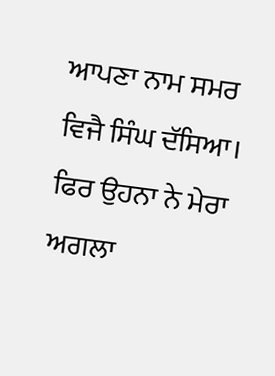ਆਪਣਾ ਨਾਮ ਸਮਰ ਵਿਜੈ ਸਿੰਘ ਦੱਸਿਆ।  ਫਿਰ ਉਹਨਾ ਨੇ ਮੇਰਾ ਅਗਲਾ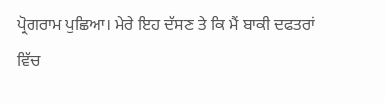ਪ੍ਰੋਗਰਾਮ ਪੁਛਿਆ। ਮੇਰੇ ਇਹ ਦੱਸਣ ਤੇ ਕਿ ਮੈਂ ਬਾਕੀ ਦਫਤਰਾਂ ਵਿੱਚ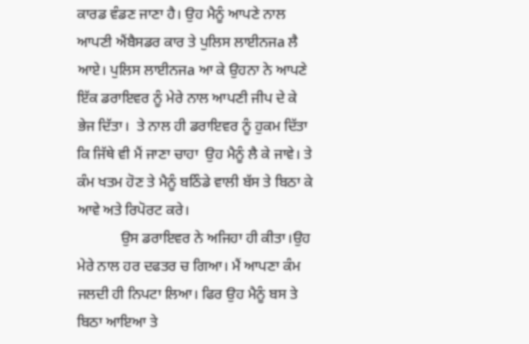ਕਾਰਡ ਵੰਡਣ ਜਾਣਾ ਹੈ। ਉਹ ਮੈਨੂੰ ਆਪਣੇ ਨਾਲ ਆਪਣੀ ਐਂਬੈਸਡਰ ਕਾਰ ਤੇ ਪੁਲਿਸ ਲਾਈਨਜa ਲੈ ਆਏ। ਪੁਲਿਸ ਲਾਈਨਜa ਆ ਕੇ ਉਹਨਾ ਨੇ ਆਪਣੇ ਇੱਕ ਡਰਾਇਵਰ ਨੂੰ ਮੇਰੇ ਨਾਲ ਆਪਣੀ ਜੀਪ ਦੇ ਕੇ ਭੇਜ ਦਿੱਤਾ।  ਤੇ ਨਾਲ ਹੀ ਡਰਾਇਵਰ ਨੂੰ ਹੁਕਮ ਦਿੱਤਾ ਕਿ ਜਿੱਥੇ ਵੀ ਮੈਂ ਜਾਣਾ ਚਾਹਾ  ਉਹ ਮੈਨੂੰ ਲੈ ਕੇ ਜਾਵੇ। ਤੇ ਕੰਮ ਖਤਮ ਹੋਣ ਤੇ ਮੈਨੂੰ ਬਠਿੰਡੇ ਵਾਲੀ ਬੱਸ ਤੇ ਬਿਠਾ ਕੇ ਆਵੇ ਅਤੇ ਰਿਪੋਰਟ ਕਰੇ।
            ਉਸ ਡਰਾਇਵਰ ਨੇ ਅਜਿਹਾ ਹੀ ਕੀਤਾ।ਉਹ ਮੇਰੇ ਨਾਲ ਹਰ ਦਫਤਰ ਚ ਗਿਆ। ਮੈਂ ਆਪਣਾ ਕੰਮ ਜਲਦੀ ਹੀ ਨਿਪਟਾ ਲਿਆ। ਫਿਰ ਉਹ ਮੈਨੂੰ ਬਸ ਤੇ ਬਿਠਾ ਆਇਆ ਤੇ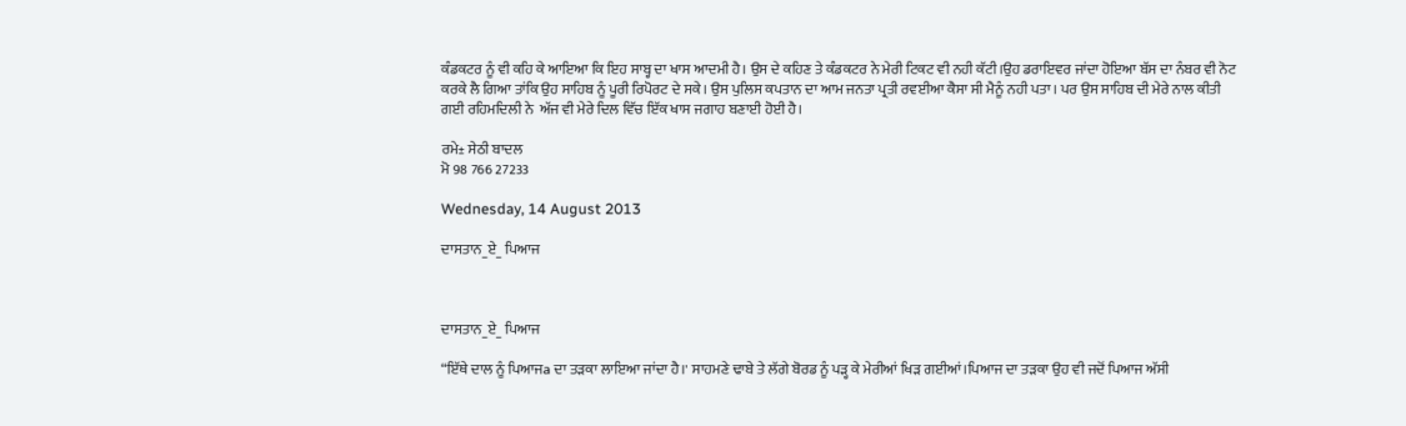ਕੰਡਕਟਰ ਨੂੰ ਵੀ ਕਹਿ ਕੇ ਆਇਆ ਕਿ ਇਹ ਸਾਬ੍ਹ ਦਾ ਖਾਸ ਆਦਮੀ ਹੈ। ਉਸ ਦੇ ਕਹਿਣ ਤੇ ਕੰਡਕਟਰ ਨੇ ਮੇਰੀ ਟਿਕਟ ਵੀ ਨਹੀ ਕੱਟੀ।ਉਹ ਡਰਾਇਵਰ ਜਾਂਦਾ ਹੋਇਆ ਬੱਸ ਦਾ ਨੰਬਰ ਵੀ ਨੋਟ ਕਰਕੇ ਲੈ ਗਿਆ ਤਾਂਕਿ ਉਹ ਸਾਹਿਬ ਨੂੰ ਪੂਰੀ ਰਿਪੋਰਟ ਦੇ ਸਕੇ। ਉਸ ਪੁਲਿਸ ਕਪਤਾਨ ਦਾ ਆਮ ਜਨਤਾ ਪ੍ਰਤੀ ਰਵਈਆ ਕੈਸਾ ਸੀ ਮੈਨੂੰ ਨਹੀ ਪਤਾ। ਪਰ ਉਸ ਸਾਹਿਬ ਦੀ ਮੇਰੇ ਨਾਲ ਕੀਤੀ ਗਈ ਰਹਿਮਦਿਲੀ ਨੇ  ਅੱਜ ਵੀ ਮੇਰੇ ਦਿਲ ਵਿੱਚ ਇੱਕ ਖਾਸ ਜਗਾਹ ਬਣਾਈ ਹੋਈ ਹੈ।

ਰਮੇ± ਸੇਠੀ ਬਾਦਲ
ਮੋ 98 766 27233

Wednesday, 14 August 2013

ਦਾਸਤਾਨ_ਏ_ ਪਿਆਜ



ਦਾਸਤਾਨ_ਏ_ ਪਿਆਜ

“ਇੱਥੇ ਦਾਲ ਨੂੰ ਪਿਆਜa ਦਾ ਤੜਕਾ ਲਾਇਆ ਜਾਂਦਾ ਹੈ।' ਸਾਹਮਣੇ ਢਾਬੇ ਤੇ ਲੱਗੇ ਬੋਰਡ ਨੂੰ ਪੜ੍ਹ ਕੇ ਮੇਰੀਆਂ ਖਿੜ ਗਈਆਂ।ਪਿਆਜ ਦਾ ਤੜਕਾ ਉਹ ਵੀ ਜਦੋਂ ਪਿਆਜ ਅੱਸੀ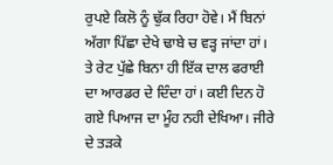ਰੁਪਏ ਕਿਲੋ ਨੂੰ ਢੁੱਕ ਰਿਹਾ ਹੋਵੇ। ਮੈਂ ਬਿਨਾਂ ਅੱਗਾ ਪਿੱਛਾ ਦੇਖੇ ਢਾਬੇ ਚ ਵੜ੍ਹ ਜਾਂਦਾ ਹਾਂ। ਤੇ ਰੇਟ ਪੁੱਛੇ ਬਿਨਾ ਹੀ ਇੱਕ ਦਾਲ ਫਰਾਈ ਦਾ ਆਰਡਰ ਦੇ ਦਿੰਦਾ ਹਾਂ। ਕਈ ਦਿਨ ਹੋ ਗਏ ਪਿਆਜ ਦਾ ਮੂੰਹ ਨਹੀ ਦੇਖਿਆ। ਜੀਰੇ ਦੇ ਤੜਕੇ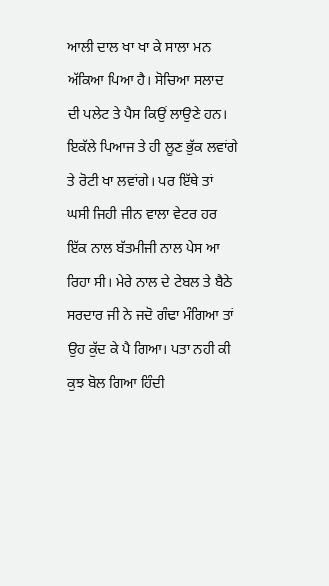ਆਲੀ ਦਾਲ ਖਾ ਖਾ ਕੇ ਸਾਲਾ ਮਨ ਅੱਕਿਆ ਪਿਆ ਹੈ। ਸੋਚਿਆ ਸਲਾਦ ਦੀ ਪਲੇਟ ਤੇ ਪੈਸ ਕਿਉਂ ਲਾਉਣੇ ਹਨ। ਇਕੱਲੇ ਪਿਆਜ ਤੇ ਹੀ ਲੂਣ ਭੁੱਕ ਲਵਾਂਗੇ ਤੇ ਰੋਟੀ ਖਾ ਲਵਾਂਗੇ। ਪਰ ਇੱਥੇ ਤਾਂ ਘਸੀ ਜਿਹੀ ਜੀਨ ਵਾਲਾ ਵੇਟਰ ਹਰ ਇੱਕ ਨਾਲ ਬੱਤਮੀਜੀ ਨਾਲ ਪੇਸ ਆ ਰਿਹਾ ਸੀ। ਮੇਰੇ ਨਾਲ ਦੇ ਟੇਬਲ ਤੇ ਬੈਠੇ ਸਰਦਾਰ ਜੀ ਨੇ ਜਦੋ ਗੰਢਾ ਮੰਗਿਆ ਤਾਂ ਉਹ ਕੁੱਦ ਕੇ ਪੈ ਗਿਆ। ਪਤਾ ਨਹੀ ਕੀ ਕੁਝ ਬੋਲ ਗਿਆ ਹਿੰਦੀ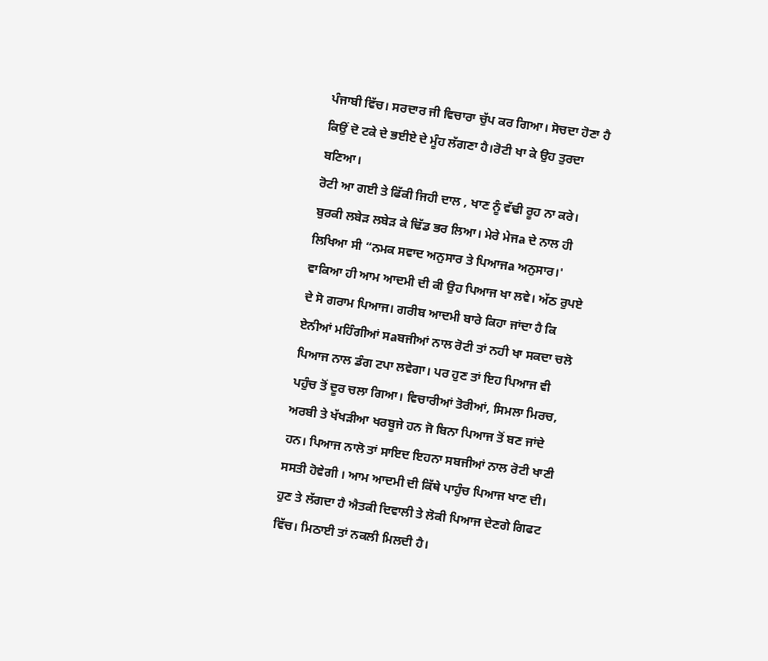ਪੰਜਾਬੀ ਵਿੱਚ। ਸਰਦਾਰ ਜੀ ਵਿਚਾਰਾ ਚੁੱਪ ਕਰ ਗਿਆ। ਸੋਚਦਾ ਹੋਣਾ ਹੈ ਕਿਉਂ ਦੋ ਟਕੇ ਦੇ ਭਈਏ ਦੇ ਮੂੰਹ ਲੱਗਣਾ ਹੈ।ਰੋਟੀ ਖਾ ਕੇ ਉਹ ਤੁਰਦਾ ਬਣਿਆ।
ਰੋਟੀ ਆ ਗਈ ਤੇ ਫਿੱਕੀ ਜਿਹੀ ਦਾਲ , ਖਾਣ ਨੂੰ ਵੱਢੀ ਰੂਹ ਨਾ ਕਰੇ। ਬੁਰਕੀ ਲਬੇੜ ਲਬੇੜ ਕੇ ਢਿੱਡ ਭਰ ਲਿਆ। ਮੇਰੇ ਮੇਜa ਦੇ ਨਾਲ ਹੀ ਲਿਖਿਆ ਸੀ “ਨਮਕ ਸਵਾਦ ਅਨੁਸਾਰ ਤੇ ਪਿਆਜa ਅਨੁਸਾਰ।' ਵਾਕਿਆ ਹੀ ਆਮ ਆਦਮੀ ਦੀ ਕੀ ਉਹ ਪਿਆਜ ਖਾ ਲਵੇ। ਅੱਠ ਰੁਪਏ ਦੇ ਸੋ ਗਰਾਮ ਪਿਆਜ। ਗਰੀਬ ਆਦਮੀ ਬਾਰੇ ਕਿਹਾ ਜਾਂਦਾ ਹੈ ਕਿ ਏਨੀਆਂ ਮਹਿੰਗੀਆਂ ਸaਬਜੀਆਂ ਨਾਲ ਰੋਟੀ ਤਾਂ ਨਹੀ ਖਾ ਸਕਦਾ ਚਲੋ ਪਿਆਜ ਨਾਲ ਡੰਗ ਟਪਾ ਲਵੇਗਾ। ਪਰ ਹੁਣ ਤਾਂ ਇਹ ਪਿਆਜ ਵੀ ਪਹੁੰਚ ਤੋਂ ਦੂਰ ਚਲਾ ਗਿਆ। ਵਿਚਾਰੀਆਂ ਤੋਰੀਆਂ, ਸਿਮਲਾ ਮਿਰਚ, ਅਰਬੀ ਤੇ ਖੱਖੜੀਆ ਖਰਬੂਜੇ ਹਨ ਜੋ ਬਿਨਾ ਪਿਆਜ ਤੋਂ ਬਣ ਜਾਂਦੇ ਹਨ। ਪਿਆਜ ਨਾਲੋ ਤਾਂ ਸਾਇਦ ਇਹਨਾ ਸਬਜੀਆਂ ਨਾਲ ਰੋਟੀ ਖਾਣੀ ਸਸਤੀ ਹੋਵੇਗੀ । ਆਮ ਆਦਮੀ ਦੀ ਕਿੱਥੇ ਪਾਹੁੰਚ ਪਿਆਜ ਖਾਣ ਦੀ।
ਹੁਣ ਤੇ ਲੱਗਦਾ ਹੈ ਐਤਕੀ ਦਿਵਾਲੀ ਤੇ ਲੋਕੀ ਪਿਆਜ ਦੇਣਗੇ ਗਿਫਟ ਵਿੱਚ। ਮਿਠਾਈ ਤਾਂ ਨਕਲੀ ਮਿਲਦੀ ਹੈ।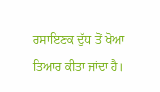ਰਸਾਇਣਕ ਦੁੱਧ ਤੋਂ ਖੋਆ ਤਿਆਰ ਕੀਤਾ ਜਾਂਦਾ ਹੈ।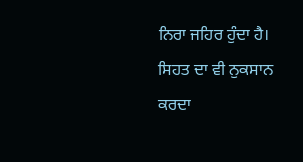ਨਿਰਾ ਜਹਿਰ ਹੁੰਦਾ ਹੈ। ਸਿਹਤ ਦਾ ਵੀ ਨੁਕਸਾਨ ਕਰਦਾ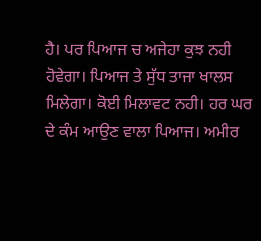ਹੈ। ਪਰ ਪਿਆਜ ਚ ਅਜੇਹਾ ਕੁਝ ਨਹੀ ਹੋਵੇਗਾ। ਪਿਆਜ ਤੇ ਸੁੱਧ ਤਾਜਾ ਖਾਲਸ ਮਿਲੇਗਾ। ਕੋਈ ਮਿਲਾਵਟ ਨਹੀ। ਹਰ ਘਰ ਦੇ ਕੰਮ ਆਉਣ ਵਾਲਾ ਪਿਆਜ। ਅਮੀਰ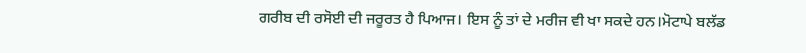ਗਰੀਬ ਦੀ ਰਸੋਈ ਦੀ ਜਰੂਰਤ ਹੈ ਪਿਆਜ। ਇਸ ਨੂੰ ਤਾਂ ਦੇ ਮਰੀਜ ਵੀ ਖਾ ਸਕਦੇ ਹਨ।ਮੋਟਾਪੇ ਬਲੱਡ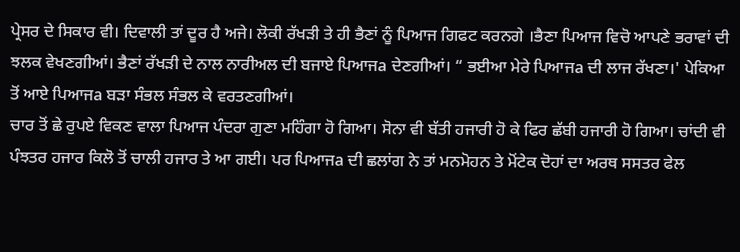ਪ੍ਰੇਸਰ ਦੇ ਸਿਕਾਰ ਵੀ। ਦਿਵਾਲੀ ਤਾਂ ਦੂਰ ਹੈ ਅਜੇ। ਲੋਕੀ ਰੱਖੜੀ ਤੇ ਹੀ ਭੈਣਾਂ ਨੂੰ ਪਿਆਜ ਗਿਫਟ ਕਰਨਗੇ ।ਭੈਣਾ ਪਿਆਜ ਵਿਚੋ ਆਪਣੇ ਭਰਾਵਾਂ ਦੀ ਝਲਕ ਵੇਖਣਗੀਆਂ। ਭੈਣਾਂ ਰੱਖੜੀ ਦੇ ਨਾਲ ਨਾਰੀਅਲ ਦੀ ਬਜਾਏ ਪਿਆਜa ਦੇਣਗੀਆਂ। “ ਭਈਆ ਮੇਰੇ ਪਿਆਜa ਦੀ ਲਾਜ ਰੱਖਣਾ।' ਪੇਕਿਆ ਤੋਂ ਆਏ ਪਿਆਜa ਬੜਾ ਸੰਭਲ ਸੰਭਲ ਕੇ ਵਰਤਣਗੀਆਂ।
ਚਾਰ ਤੋਂ ਛੇ ਰੁਪਏ ਵਿਕਣ ਵਾਲਾ ਪਿਆਜ ਪੰਦਰਾ ਗੁਣਾ ਮਹਿੰਗਾ ਹੋ ਗਿਆ। ਸੋਨਾ ਵੀ ਬੱਤੀ ਹਜਾਰੀ ਹੋ ਕੇ ਫਿਰ ਛੱਬੀ ਹਜਾਰੀ ਹੋ ਗਿਆ। ਚਾਂਦੀ ਵੀ ਪੰਝਤਰ ਹਜਾਰ ਕਿਲੋ ਤੋਂ ਚਾਲੀ ਹਜਾਰ ਤੇ ਆ ਗਈ। ਪਰ ਪਿਆਜa ਦੀ ਛਲਾਂਗ ਨੇ ਤਾਂ ਮਨਮੋਹਨ ਤੇ ਮੋਂਟੇਕ ਦੋਹਾਂ ਦਾ ਅਰਥ ਸਸਤਰ ਫੇਲ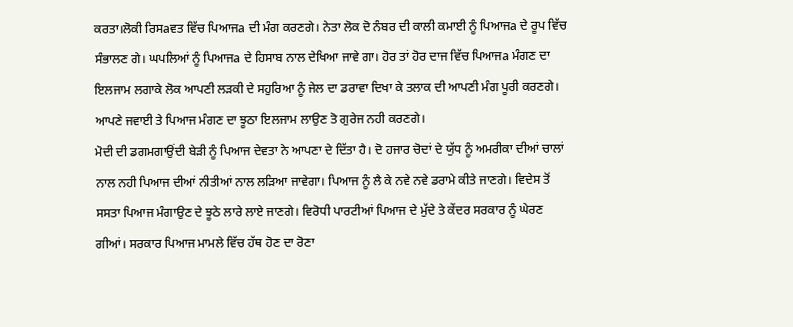ਕਰਤਾ।ਲੋਕੀ ਰਿਸaਵਤ ਵਿੱਚ ਪਿਆਜa ਦੀ ਮੰਗ ਕਰਣਗੇ। ਨੇਤਾ ਲੋਕ ਦੋ ਨੰਬਰ ਦੀ ਕਾਲੀ ਕਮਾਈ ਨੂੰ ਪਿਆਜa ਦੇ ਰੂਪ ਵਿੱਚ ਸੰਭਾਲਣ ਗੇ। ਘਪਲਿਆਂ ਨੂੰ ਪਿਆਜa ਦੇ ਹਿਸਾਬ ਨਾਲ ਦੇਖਿਆ ਜਾਵੇ ਗਾ। ਹੋਰ ਤਾਂ ਹੋਰ ਦਾਜ ਵਿੱਚ ਪਿਆਜa ਮੰਗਣ ਦਾ ਇਲਜਾਮ ਲਗਾਕੇ ਲੋਕ ਆਪਣੀ ਲੜਕੀ ਦੇ ਸਹੁਰਿਆ ਨੂੰ ਜੇਲ ਦਾ ਡਰਾਵਾ ਦਿਖਾ ਕੇ ਤਲਾਕ ਦੀ ਆਪਣੀ ਮੰਗ ਪੂਰੀ ਕਰਣਗੇ। ਆਪਣੇ ਜਵਾਈ ਤੇ ਪਿਆਜ ਮੰਗਣ ਦਾ ਝੂਠਾ ਇਲਜਾਮ ਲਾਉਣ ਤੋ ਗੁਰੇਜ ਨਹੀ ਕਰਣਗੇ।
ਮੋਦੀ ਦੀ ਡਗਮਗਾਉਂਦੀ ਬੇੜੀ ਨੂੰ ਪਿਆਜ ਦੇਵਤਾ ਨੇ ਆਪਣਾ ਦੇ ਦਿੱਤਾ ਹੈ। ਦੋ ਹਜਾਰ ਚੋਦਾਂ ਦੇ ਯੁੱਧ ਨੂੰ ਅਮਰੀਕਾ ਦੀਆਂ ਚਾਲਾਂ ਨਾਲ ਨਹੀ ਪਿਆਜ ਦੀਆਂ ਨੀਤੀਆਂ ਨਾਲ ਲੜਿਆ ਜਾਵੇਗਾ। ਪਿਆਜ ਨੂੰ ਲੈ ਕੇ ਨਵੇ ਨਵੇ ਡਰਾਮੇ ਕੀਤੇ ਜਾਣਗੇ। ਵਿਦੇਸ ਤੋਂ ਸਸਤਾ ਪਿਆਜ ਮੰਗਾਉਣ ਦੇ ਝੂਠੇ ਲਾਰੇ ਲਾਏ ਜਾਣਗੇ। ਵਿਰੋਧੀ ਪਾਰਟੀਆਂ ਪਿਆਜ ਦੇ ਮੁੱਦੇ ਤੇ ਕੇਂਦਰ ਸਰਕਾਰ ਨੂੰ ਘੇਰਣ ਗੀਆਂ। ਸਰਕਾਰ ਪਿਆਜ ਮਾਮਲੇ ਵਿੱਚ ਹੱਥ ਹੋਣ ਦਾ ਰੋਣਾ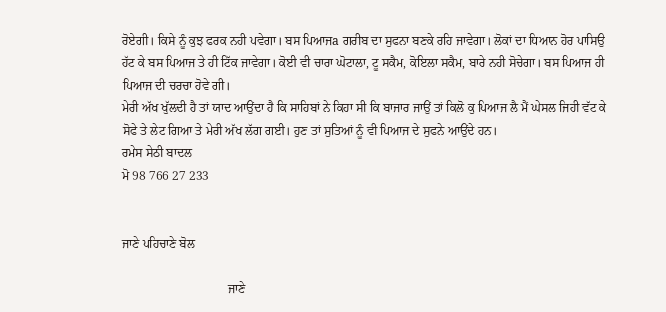ਰੋਏਗੀ। ਕਿਸੇ ਨੂੰ ਕੁਝ ਫਰਕ ਨਹੀ ਪਵੇਗਾ। ਬਸ ਪਿਆਜa ਗਰੀਬ ਦਾ ਸੁਫਨਾ ਬਣਕੇ ਰਹਿ ਜਾਵੇਗਾ। ਲੋਕਾਂ ਦਾ ਧਿਆਨ ਹੋਰ ਪਾਸਿਉ ਹੱਟ ਕੇ ਬਸ ਪਿਆਜ ਤੇ ਹੀ ਟਿੱਕ ਜਾਵੇਗਾ। ਕੋਈ ਵੀ ਚਾਰਾ ਘੋਟਾਲਾ, ਟੂ ਸਕੈਮ, ਕੋਇਲਾ ਸਕੈਮ, ਬਾਰੇ ਨਹੀ ਸੋਚੇਗਾ। ਬਸ ਪਿਆਜ ਹੀ ਪਿਆਜ ਦੀ ਚਰਚਾ ਹੋਵੇ ਗੀ।
ਮੇਰੀ ਅੱਖ ਖੁੱਲਦੀ ਹੈ ਤਾਂ ਯਾਦ ਆਉਂਦਾ ਹੈ ਕਿ ਸਾਹਿਬਾਂ ਨੇ ਕਿਹਾ ਸੀ ਕਿ ਬਾਜਾਰ ਜਾਉਂ ਤਾਂ ਕਿਲੋ ਕੁ ਪਿਆਜ ਲੈ ਮੈਂ ਘੇਸਲ ਜਿਹੀ ਵੱਟ ਕੇ ਸੋਫੇ ਤੇ ਲੇਟ ਗਿਆ ਤੇ ਮੇਰੀ ਅੱਖ ਲੱਗ ਗਈ। ਹੁਣ ਤਾਂ ਸੁਤਿਆਂ ਨੂੰ ਵੀ ਪਿਆਜ ਦੇ ਸੁਫਨੇ ਆਉਂਦੇ ਹਨ।
ਰਮੇਸ ਸੇਠੀ ਬਾਦਲ
ਮੋ 98 766 27 233


ਜਾਣੇ ਪਹਿਚਾਣੇ ਬੋਲ

                                  ਜਾਣੇ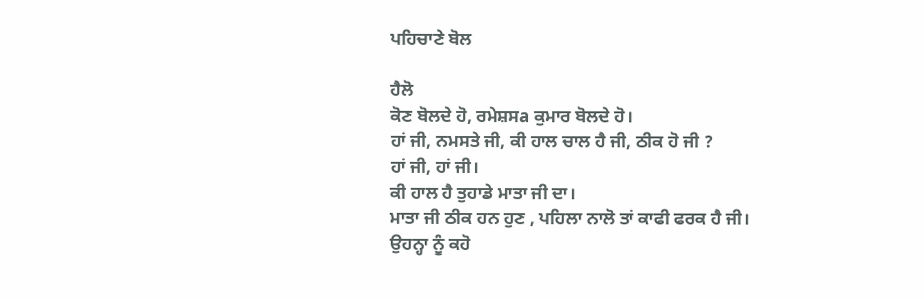ਪਹਿਚਾਣੇ ਬੋਲ

ਹੈਲੋ
ਕੋਣ ਬੋਲਦੇ ਹੋ, ਰਮੇਸ਼ਸa ਕੁਮਾਰ ਬੋਲਦੇ ਹੋ।
ਹਾਂ ਜੀ, ਨਮਸਤੇ ਜੀ, ਕੀ ਹਾਲ ਚਾਲ ਹੈ ਜੀ, ਠੀਕ ਹੋ ਜੀ ?
ਹਾਂ ਜੀ, ਹਾਂ ਜੀ।
ਕੀ ਹਾਲ ਹੈ ਤੁਹਾਡੇ ਮਾਤਾ ਜੀ ਦਾ।
ਮਾਤਾ ਜੀ ਠੀਕ ਹਨ ਹੁਣ , ਪਹਿਲਾ ਨਾਲੋ ਤਾਂ ਕਾਫੀ ਫਰਕ ਹੈ ਜੀ।
ਉਹਨ੍ਹਾ ਨੂੰ ਕਹੋ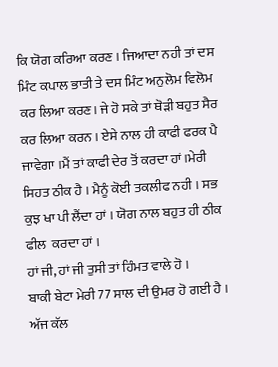ਕਿ ਯੋਗ ਕਰਿਆ ਕਰਣ । ਜਿਆਦਾ ਨਹੀ ਤਾਂ ਦਸ ਮਿੰਟ ਕਪਾਲ ਭਾਤੀ ਤੇ ਦਸ ਮਿੰਟ ਅਨੁਲੋਮ ਵਿਲੋਮ ਕਰ ਲਿਆ ਕਰਣ। ਜੇ ਹੋ ਸਕੇ ਤਾਂ ਥੋੜੀ ਬਹੁਤ ਸੈਰ ਕਰ ਲਿਆ ਕਰਨ । ਏਸੇ ਨਾਲ ਹੀ ਕਾਫੀ ਫਰਕ ਪੈ ਜਾਵੇਗਾ ।ਮੈਂ ਤਾਂ ਕਾਫੀ ਦੇਰ ਤੋਂ ਕਰਦਾ ਹਾਂ।ਮੇਰੀ ਸਿਹਤ ਠੀਕ ਹੈ । ਮੈਨੂੰ ਕੋਈ ਤਕਲੀਫ ਨਹੀ । ਸਭ ਕੁਝ ਖਾ ਪੀ ਲੈਂਦਾ ਹਾਂ । ਯੋਗ ਨਾਲ ਬਹੁਤ ਹੀ ਠੀਕ ਫੀਲ  ਕਰਦਾ ਹਾਂ ।
ਹਾਂ ਜੀ, ਹਾਂ ਜੀ ਤੁਸੀ ਤਾਂ ਹਿੰਮਤ ਵਾਲੇ ਹੋ ।
ਬਾਕੀ ਬੇਟਾ ਮੇਰੀ 77 ਸਾਲ ਦੀ ਉਮਰ ਹੋ ਗਈ ਹੈ । ਅੱਜ ਕੱਲ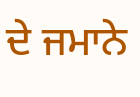ਦੇ ਜਮਾਨੇ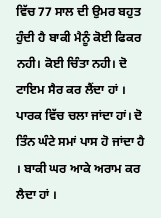ਵਿੱਚ 77 ਸਾਲ ਦੀ ਉਮਰ ਬਹੁਤ ਹੁੰਦੀ ਹੈ ਬਾਕੀ ਮੈਨੂੰ ਕੋਈ ਫਿਕਰ ਨਹੀ। ਕੋਈ ਚਿੰਤਾ ਨਹੀ। ਦੋ ਟਾਇਮ ਸੈਰ ਕਰ ਲੈਂਦਾ ਹਾਂ । ਪਾਰਕ ਵਿੱਚ ਚਲਾ ਜਾਂਦਾ ਹਾਂ। ਦੋ ਤਿੰਨ ਘੰਟੇ ਸਮਾਂ ਪਾਸ ਹੋ ਜਾਂਦਾ ਹੈ । ਬਾਕੀ ਘਰ ਆਕੇ ਅਰਾਮ ਕਰ ਲੈਦਾ ਹਾਂ ।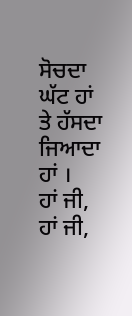ਸੋਚਦਾ ਘੱਟ ਹਾਂ ਤੇ ਹੱਸਦਾ ਜਿਆਦਾ ਹਾਂ ।
ਹਾਂ ਜੀ, ਹਾਂ ਜੀ,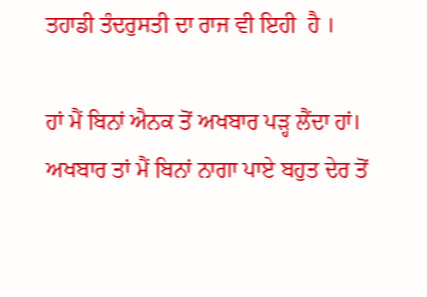ਤਹਾਡੀ ਤੰਦਰੁਸਤੀ ਦਾ ਰਾਜ ਵੀ ਇਹੀ  ਹੈ ।

ਹਾਂ ਮੈਂ ਬਿਨਾਂ ਐਨਕ ਤੋਂ ਅਖਬਾਰ ਪੜ੍ਹ ਲੈਂਦਾ ਹਾਂ।   ਅਖਬਾਰ ਤਾਂ ਮੈਂ ਬਿਨਾਂ ਨਾਗਾ ਪਾਏ ਬਹੁਤ ਦੇਰ ਤੋਂ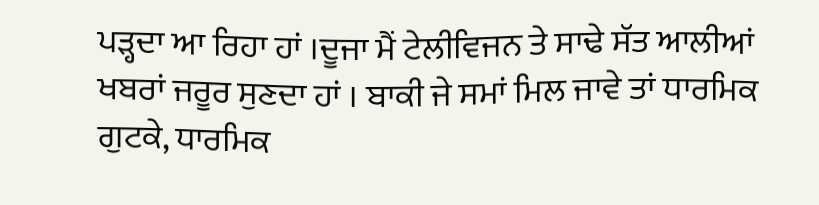ਪੜ੍ਹਦਾ ਆ ਰਿਹਾ ਹਾਂ ।ਦੂਜਾ ਮੈਂ ਟੇਲੀਵਿਜਨ ਤੇ ਸਾਢੇ ਸੱਤ ਆਲੀਆਂ ਖਬਰਾਂ ਜਰੂਰ ਸੁਣਦਾ ਹਾਂ । ਬਾਕੀ ਜੇ ਸਮਾਂ ਮਿਲ ਜਾਵੇ ਤਾਂ ਧਾਰਮਿਕ ਗੁਟਕੇ, ਧਾਰਮਿਕ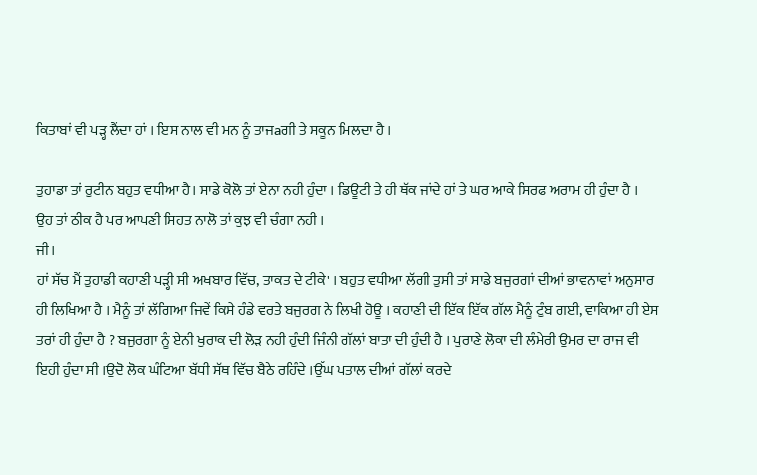ਕਿਤਾਬਾਂ ਵੀ ਪੜ੍ਹ ਲੈਂਦਾ ਹਾਂ । ਇਸ ਨਾਲ ਵੀ ਮਨ ਨੂੰ ਤਾਜaਗੀ ਤੇ ਸਕੂਨ ਮਿਲਦਾ ਹੈ ।

ਤੁਹਾਡਾ ਤਾਂ ਰੁਟੀਨ ਬਹੁਤ ਵਧੀਆ ਹੈ। ਸਾਡੇ ਕੋਲੋ ਤਾਂ ਏਨਾ ਨਹੀ ਹੁੰਦਾ । ਡਿਊਟੀ ਤੇ ਹੀ ਥੱਕ ਜਾਂਦੇ ਹਾਂ ਤੇ ਘਰ ਆਕੇ ਸਿਰਫ ਅਰਾਮ ਹੀ ਹੁੰਦਾ ਹੈ ।
ਉਹ ਤਾਂ ਠੀਕ ਹੈ ਪਰ ਆਪਣੀ ਸਿਹਤ ਨਾਲੋ ਤਾਂ ਕੁਝ ਵੀ ਚੰਗਾ ਨਹੀ ।
ਜੀ।
ਹਾਂ ਸੱਚ ਮੈਂ ਤੁਹਾਡੀ ਕਹਾਣੀ ਪੜ੍ਹੀ ਸੀ ਅਖਬਾਰ ਵਿੱਚ, ਤਾਕਤ ਦੇ ਟੀਕੇ' । ਬਹੁਤ ਵਧੀਆ ਲੱਗੀ ਤੁਸੀ ਤਾਂ ਸਾਡੇ ਬਜੁਰਗਾਂ ਦੀਆਂ ਭਾਵਨਾਵਾਂ ਅਨੁਸਾਰ ਹੀ ਲਿਖਿਆ ਹੈ । ਮੈਨੂੰ ਤਾਂ ਲੱਗਿਆ ਜਿਵੇਂ ਕਿਸੇ ਹੰਡੇ ਵਰਤੇ ਬਜੁਰਗ ਨੇ ਲਿਖੀ ਹੋਊ । ਕਹਾਣੀ ਦੀ ਇੱਕ ਇੱਕ ਗੱਲ ਮੈਨੂੰ ਟੁੰਬ ਗਈ, ਵਾਕਿਆ ਹੀ ਏਸ ਤਰਾਂ ਹੀ ਹੁੰਦਾ ਹੈ ? ਬਜੁਰਗਾ ਨੂੰ ਏਨੀ ਖੁਰਾਕ ਦੀ ਲੋੜ ਨਹੀ ਹੁੰਦੀ ਜਿੰਨੀ ਗੱਲਾਂ ਬਾਤਾ ਦੀ ਹੁੰਦੀ ਹੈ । ਪੁਰਾਣੇ ਲੋਕਾ ਦੀ ਲੰਮੇਰੀ ਉਮਰ ਦਾ ਰਾਜ ਵੀ ਇਹੀ ਹੁੰਦਾ ਸੀ ।ਉਦੋ ਲੋਕ ਘੰਟਿਆ ਬੱਧੀ ਸੱਥ ਵਿੱਚ ਬੈਠੇ ਰਹਿੰਦੇ ।ਉੱਘ ਪਤਾਲ ਦੀਆਂ ਗੱਲਾਂ ਕਰਦੇ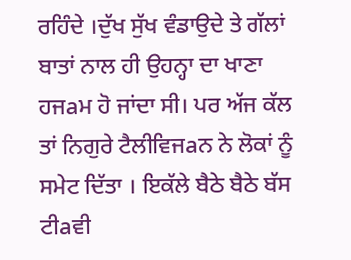ਰਹਿੰਦੇ ।ਦੁੱਖ ਸੁੱਖ ਵੰਡਾਉਦੇ ਤੇ ਗੱਲਾਂ ਬਾਤਾਂ ਨਾਲ ਹੀ ਉਹਨ੍ਹਾ ਦਾ ਖਾਣਾ ਹਜaਮ ਹੋ ਜਾਂਦਾ ਸੀ। ਪਰ ਅੱਜ ਕੱਲ ਤਾਂ ਨਿਗੁਰੇ ਟੈਲੀਵਿਜaਨ ਨੇ ਲੋਕਾਂ ਨੂੰ ਸਮੇਟ ਦਿੱਤਾ । ਇਕੱਲੇ ਬੈਠੇ ਬੈਠੇ ਬੱਸ ਟੀaਵੀ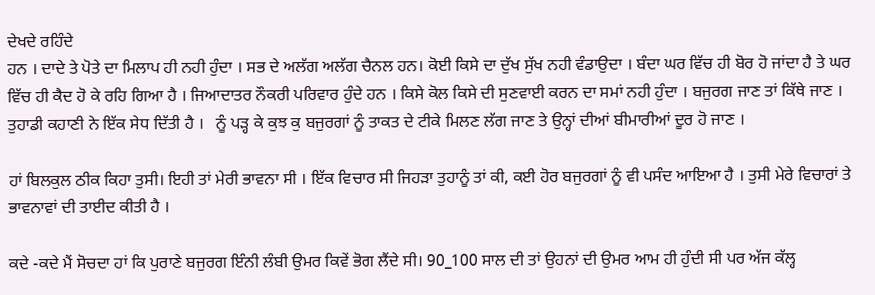ਦੇਖਦੇ ਰਹਿੰਦੇ
ਹਨ । ਦਾਦੇ ਤੇ ਪੋਤੇ ਦਾ ਮਿਲਾਪ ਹੀ ਨਹੀ ਹੁੰਦਾ । ਸਭ ਦੇ ਅਲੱਗ ਅਲੱਗ ਚੈਨਲ ਹਨ। ਕੋਈ ਕਿਸੇ ਦਾ ਦੁੱਖ ਸੁੱਖ ਨਹੀ ਵੰਡਾਉਦਾ । ਬੰਦਾ ਘਰ ਵਿੱਚ ਹੀ ਬੋਰ ਹੋ ਜਾਂਦਾ ਹੈ ਤੇ ਘਰ ਵਿੱਚ ਹੀ ਕੈਦ ਹੋ ਕੇ ਰਹਿ ਗਿਆ ਹੈ । ਜਿਆਦਾਤਰ ਨੌਕਰੀ ਪਰਿਵਾਰ ਹੁੰਦੇ ਹਨ । ਕਿਸੇ ਕੋਲ ਕਿਸੇ ਦੀ ਸੁਣਵਾਈ ਕਰਨ ਦਾ ਸਮਾਂ ਨਹੀ ਹੁੰਦਾ । ਬਜੁਰਗ ਜਾਣ ਤਾਂ ਕਿੱਥੇ ਜਾਣ । ਤੁਹਾਡੀ ਕਹਾਣੀ ਨੇ ਇੱਕ ਸੇਧ ਦਿੱਤੀ ਹੈ ।   ਨੂੰ ਪੜ੍ਹ ਕੇ ਕੁਝ ਕੁ ਬਜੁਰਗਾਂ ਨੂੰ ਤਾਕਤ ਦੇ ਟੀਕੇ ਮਿਲਣ ਲੱਗ ਜਾਣ ਤੇ ਉਨ੍ਹਾਂ ਦੀਆਂ ਬੀਮਾਰੀਆਂ ਦੂਰ ਹੋ ਜਾਣ ।

ਹਾਂ ਬਿਲਕੁਲ ਠੀਕ ਕਿਹਾ ਤੁਸੀ। ਇਹੀ ਤਾਂ ਮੇਰੀ ਭਾਵਨਾ ਸੀ । ਇੱਕ ਵਿਚਾਰ ਸੀ ਜਿਹੜਾ ਤੁਹਾਨੂੰ ਤਾਂ ਕੀ, ਕਈ ਹੋਰ ਬਜੁਰਗਾਂ ਨੂੰ ਵੀ ਪਸੰਦ ਆਇਆ ਹੈ । ਤੁਸੀ ਮੇਰੇ ਵਿਚਾਰਾਂ ਤੇ ਭਾਵਨਾਵਾਂ ਦੀ ਤਾਈਦ ਕੀਤੀ ਹੈ ।

ਕਦੇ -ਕਦੇ ਮੈਂ ਸੋਚਦਾ ਹਾਂ ਕਿ ਪੁਰਾਣੇ ਬਜੁਰਗ ਇੰਨੀ ਲੰਬੀ ਉਮਰ ਕਿਵੇਂ ਭੋਗ ਲੈਂਦੇ ਸੀ। 90_100 ਸਾਲ ਦੀ ਤਾਂ ਉਹਨਾਂ ਦੀ ਉਮਰ ਆਮ ਹੀ ਹੁੰਦੀ ਸੀ ਪਰ ਅੱਜ ਕੱਲ੍ਹ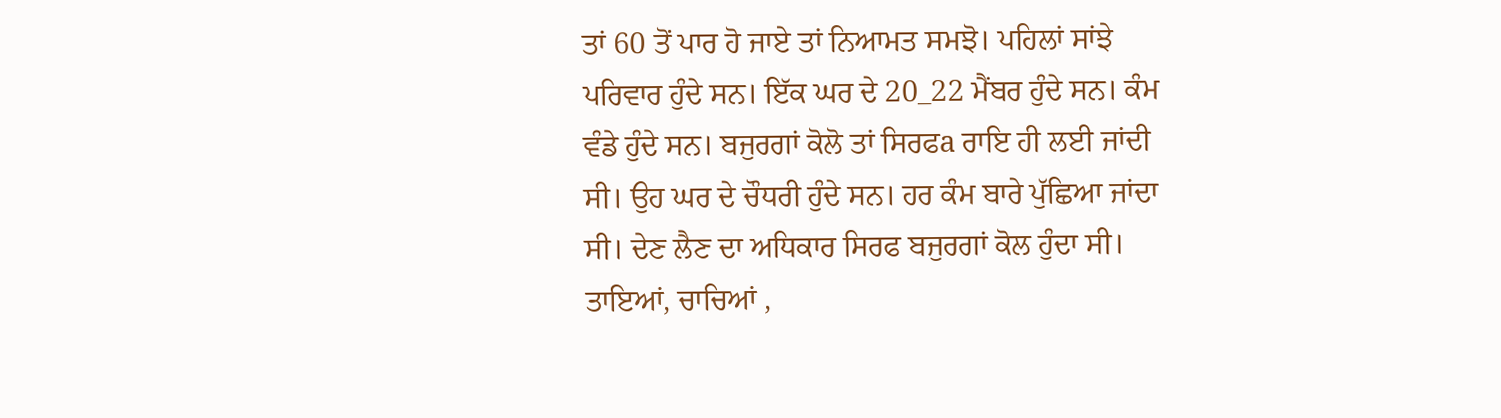ਤਾਂ 60 ਤੋਂ ਪਾਰ ਹੋ ਜਾਏ ਤਾਂ ਨਿਆਮਤ ਸਮਝੋ। ਪਹਿਲਾਂ ਸਾਂਝੇ ਪਰਿਵਾਰ ਹੁੰਦੇ ਸਨ। ਇੱਕ ਘਰ ਦੇ 20_22 ਮੈਂਬਰ ਹੁੰਦੇ ਸਨ। ਕੰਮ ਵੰਡੇ ਹੁੰਦੇ ਸਨ। ਬਜੁਰਗਾਂ ਕੋਲੋ ਤਾਂ ਸਿਰਫa ਰਾਇ ਹੀ ਲਈ ਜਾਂਦੀ ਸੀ। ਉਹ ਘਰ ਦੇ ਚੌਧਰੀ ਹੁੰਦੇ ਸਨ। ਹਰ ਕੰਮ ਬਾਰੇ ਪੁੱਛਿਆ ਜਾਂਦਾ ਸੀ। ਦੇਣ ਲੈਣ ਦਾ ਅਧਿਕਾਰ ਸਿਰਫ ਬਜੁਰਗਾਂ ਕੋਲ ਹੁੰਦਾ ਸੀ। ਤਾਇਆਂ, ਚਾਚਿਆਂ ,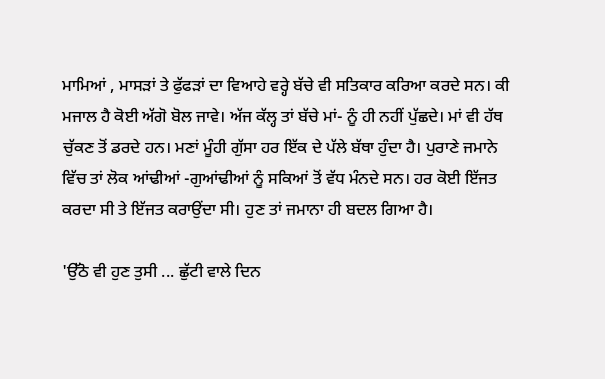ਮਾਮਿਆਂ , ਮਾਸੜਾਂ ਤੇ ਫੁੱਫੜਾਂ ਦਾ ਵਿਆਹੇ ਵਰ੍ਹੇ ਬੱਚੇ ਵੀ ਸਤਿਕਾਰ ਕਰਿਆ ਕਰਦੇ ਸਨ। ਕੀ ਮਜਾਲ ਹੈ ਕੋਈ ਅੱਗੋ ਬੋਲ ਜਾਵੇ। ਅੱਜ ਕੱਲ੍ਹ ਤਾਂ ਬੱਚੇ ਮਾਂ- ਨੂੰ ਹੀ ਨਹੀਂ ਪੁੱਛਦੇ। ਮਾਂ ਵੀ ਹੱਥ ਚੁੱਕਣ ਤੋਂ ਡਰਦੇ ਹਨ। ਮਣਾਂ ਮੂੰਹੀ ਗੁੱਸਾ ਹਰ ਇੱਕ ਦੇ ਪੱਲੇ ਬੱਥਾ ਹੁੰਦਾ ਹੈ। ਪੁਰਾਣੇ ਜਮਾਨੇ ਵਿੱਚ ਤਾਂ ਲੋਕ ਆਂਢੀਆਂ -ਗੁਆਂਢੀਆਂ ਨੂੰ ਸਕਿਆਂ ਤੋਂ ਵੱਧ ਮੰਨਦੇ ਸਨ। ਹਰ ਕੋਈ ਇੱਜਤ ਕਰਦਾ ਸੀ ਤੇ ਇੱਜਤ ਕਰਾਉਂਦਾ ਸੀ। ਹੁਣ ਤਾਂ ਜਮਾਨਾ ਹੀ ਬਦਲ ਗਿਆ ਹੈ।

'ਉੱਠੋ ਵੀ ਹੁਣ ਤੁਸੀ ... ਛੁੱਟੀ ਵਾਲੇ ਦਿਨ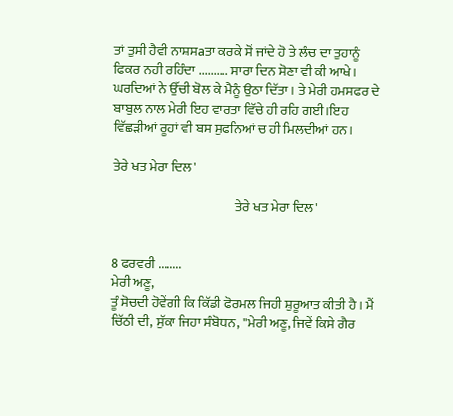ਤਾਂ ਤੁਸੀ ਹੈਵੀ ਨਾਸ਼ਸaਤਾ ਕਰਕੇ ਸੋਂ ਜਾਂਦੇ ਹੋ ਤੇ ਲੰਚ ਦਾ ਤੁਹਾਨੂੰ ਫਿਕਰ ਨਹੀ ਰਹਿੰਦਾ .......... ਸਾਰਾ ਦਿਨ ਸੋਣਾ ਵੀ ਕੀ ਆਖੇ। ਘਰਦਿਆਂ ਨੇ ਉੱਚੀ ਬੋਲ ਕੇ ਮੈਨੂੰ ਉਠਾ ਦਿੱਤਾ । ਤੇ ਮੇਰੀ ਹਮਸਫਰ ਦੇ ਬਾਬੁਲ ਨਾਲ ਮੇਰੀ ਇਹ ਵਾਰਤਾ ਵਿੱਚੇ ਹੀ ਰਹਿ ਗਈ।ਇਹ ਵਿੱਛੜੀਆਂ ਰੂਹਾਂ ਵੀ ਬਸ ਸੁਫਨਿਆਂ ਚ ਹੀ ਮਿਲਦੀਆਂ ਹਨ।

ਤੇਰੇ ਖਤ ਮੇਰਾ ਦਿਲ'

                                              ਤੇਰੇ ਖਤ ਮੇਰਾ ਦਿਲ'


8 ਫਰਵਰੀ ........
ਮੇਰੀ ਅਣੂ,
ਤੂੰ ਸੋਚਦੀ ਹੋਵੇਂਗੀ ਕਿ ਕਿੱਡੀ ਫੋਰਮਲ ਜਿਹੀ ਸ਼ੁਰੂਆਤ ਕੀਤੀ ਹੈ । ਮੈਂ ਚਿੱਠੀ ਦੀ, ਸੁੱਕਾ ਜਿਹਾ ਸੰਬੋਧਨ, ''ਮੇਰੀ ਅਣੂ, ਜਿਵੇਂ ਕਿਸੇ ਗੈਰ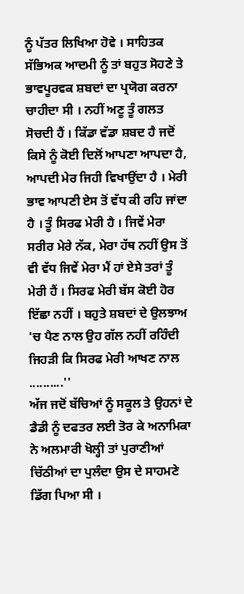ਨੂੰ ਪੱਤਰ ਲਿਖਿਆ ਹੋਵੇ । ਸਾਹਿਤਕ ਸੱਭਿਅਕ ਆਦਮੀ ਨੂੰ ਤਾਂ ਬਹੁਤ ਸੋਹਣੇ ਤੇ ਭਾਵਪੂਰਵਕ ਸ਼ਬਦਾਂ ਦਾ ਪ੍ਰਯੋਗ ਕਰਨਾ ਚਾਹੀਦਾ ਸੀ । ਨਹੀਂ ਅਣੂ ਤੂੰ ਗਲਤ ਸੋਚਦੀ ਹੈਂ । ਕਿੱਡਾ ਵੱਡਾ ਸ਼ਬਦ ਹੈ ਜਦੋਂ ਕਿਸੇ ਨੂੰ ਕੋਈ ਦਿਲੋਂ ਆਪਣਾ ਆਪਦਾ ਹੈ, ਆਪਦੀ ਮੇਰ ਜਿਹੀ ਵਿਖਾਉਂਦਾ ਹੈ । ਮੇਰੀ ਭਾਵ ਆਪਣੀ ਏਸ ਤੋਂ ਵੱਧ ਕੀ ਰਹਿ ਜਾਂਦਾ ਹੈ । ਤੂੰ ਸਿਰਫ ਮੇਰੀ ਹੈ । ਜਿਵੇਂ ਮੇਰਾ ਸਰੀਰ ਮੇਰੇ ਨੱਕ, ਮੇਰਾ ਹੱਥ ਨਹੀਂ ਉਸ ਤੋਂ ਵੀ ਵੱਧ ਜਿਵੇਂ ਮੇਰਾ ਮੈਂ ਹਾਂ ਏਸੇ ਤਰਾਂ ਤੂੰ ਮੇਰੀ ਹੈਂ । ਸਿਰਫ ਮੇਰੀ ਬੱਸ ਕੋਈ ਹੋਰ ਇੱਛਾ ਨਹੀਂ । ਬਹੁਤੇ ਸ਼ਬਦਾਂ ਦੇ ਉਲਝਾਅ 'ਚ ਪੈਣ ਨਾਲ ਉਹ ਗੱਲ ਨਹੀਂ ਰਹਿੰਦੀ ਜਿਹੜੀ ਕਿ ਸਿਰਫ ਮੇਰੀ ਆਖਣ ਨਾਲ ..........''
ਅੱਜ ਜਦੋਂ ਬੱਚਿਆਂ ਨੂੰ ਸਕੂਲ ਤੇ ਉਹਨਾਂ ਦੇ ਡੈਡੀ ਨੂੰ ਦਫਤਰ ਲਈ ਤੋਰ ਕੇ ਅਨਾਮਿਕਾ ਨੇ ਅਲਮਾਰੀ ਖੋਲ੍ਹੀ ਤਾਂ ਪੁਰਾਣੀਆਂ ਚਿੱਠੀਆਂ ਦਾ ਪੁਲੰਦਾ ਉਸ ਦੇ ਸਾਹਮਣੇ ਡਿੱਗ ਪਿਆ ਸੀ ।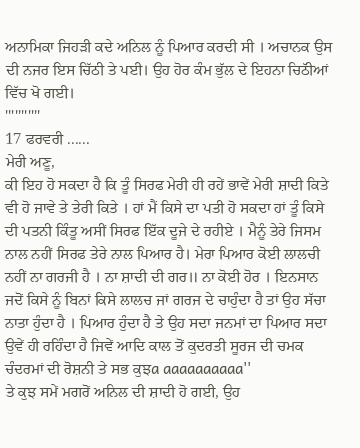ਅਨਾਮਿਕਾ ਜਿਹੜੀ ਕਦੇ ਅਨਿਲ ਨੂੰ ਪਿਆਰ ਕਰਦੀ ਸੀ । ਅਚਾਨਕ ਉਸ ਦੀ ਨਜਰ ਇਸ ਚਿੱਠੀ ਤੇ ਪਈ। ਉਹ ਹੋਰ ਕੰਮ ਭੁੱਲ ਦੇ ਇਹਨਾ ਚਿਠੱੀਆਂ ਵਿੱਚ ਖੋ ਗਈ।
'''''''''''
17 ਫਰਵਰੀ ......
ਮੇਰੀ ਅਣੂ,
ਕੀ ਇਹ ਹੋ ਸਕਦਾ ਹੈ ਕਿ ਤੂੰ ਸਿਰਫ ਮੇਰੀ ਹੀ ਰਹੇਂ ਭਾਵੇਂ ਮੇਰੀ ਸ਼ਾਦੀ ਕਿਤੇ ਵੀ ਹੋ ਜਾਵੇ ਤੇ ਤੇਰੀ ਕਿਤੇ । ਹਾਂ ਮੈਂ ਕਿਸੇ ਦਾ ਪਤੀ ਹੋ ਸਕਦਾ ਹਾਂ ਤੂੰ ਕਿਸੇ ਦੀ ਪਤਨੀ ਕਿੰਤੂ ਅਸੀਂ ਸਿਰਫ ਇੱਕ ਦੂਜੇ ਦੇ ਰਹੀਏ । ਮੈਨੂੰ ਤੇਰੇ ਜਿਸਮ ਨਾਲ ਨਹੀਂ ਸਿਰਫ ਤੇਰੇ ਨਾਲ ਪਿਆਰ ਹੈ। ਮੇਰਾ ਪਿਆਰ ਕੋਈ ਲਾਲਚੀ ਨਹੀਂ ਨਾ ਗਰਜੀ ਹੈ । ਨਾ ਸ਼ਾਦੀ ਦੀ ਗਰ॥ ਨਾ ਕੋਈ ਹੋਰ । ਇਨਸਾਨ ਜਦੋਂ ਕਿਸੇ ਨੂੰ ਬਿਨਾਂ ਕਿਸੇ ਲਾਲਚ ਜਾਂ ਗਰਜ ਦੇ ਚਾਹੁੰਦਾ ਹੈ ਤਾਂ ਉਹ ਸੱਚਾ ਨਾਤਾ ਹੁੰਦਾ ਹੈ । ਪਿਆਰ ਹੁੰਦਾ ਹੈ ਤੇ ਉਹ ਸਦਾ ਜਨਮਾਂ ਦਾ ਪਿਆਰ ਸਦਾ ਉਵੇਂ ਹੀ ਰਹਿੰਦਾ ਹੈ ਜਿਵੇਂ ਆਦਿ ਕਾਲ ਤੋਂ ਕੁਦਰਤੀ ਸੂਰਜ ਦੀ ਚਮਕ ਚੰਦਰਮਾਂ ਦੀ ਰੋਸ਼ਨੀ ਤੇ ਸਭ ਕੁਝa aaaaaaaaaa''
ਤੇ ਕੁਝ ਸਮੇਂ ਮਗਰੋਂ ਅਨਿਲ ਦੀ ਸ਼ਾਦੀ ਹੋ ਗਈ, ਉਹ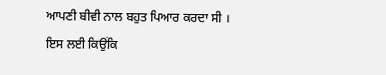ਆਪਣੀ ਬੀਵੀ ਨਾਲ ਬਹੁਤ ਪਿਆਰ ਕਰਦਾ ਸੀ । ਇਸ ਲਈ ਕਿਉਂਕਿ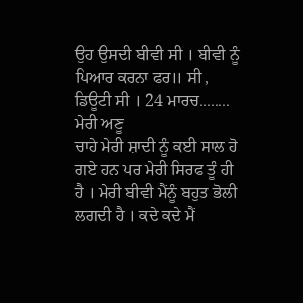ਉਹ ਉਸਦੀ ਬੀਵੀ ਸੀ । ਬੀਵੀ ਨੂੰ ਪਿਆਰ ਕਰਨਾ ਫਰ॥ ਸੀ , ਡਿਊਟੀ ਸੀ । 24 ਮਾਰਚ........
ਮੇਰੀ ਅਣੂ
ਚਾਹੇ ਮੇਰੀ ਸ਼ਾਦੀ ਨੂੰ ਕਈ ਸਾਲ ਹੋ ਗਏ ਹਨ ਪਰ ਮੇਰੀ ਸਿਰਫ ਤੂੰ ਹੀ ਹੈ । ਮੇਰੀ ਬੀਵੀ ਮੈਂਨੂੰ ਬਹੁਤ ਭੋਲੀ ਲਗਦੀ ਹੈ । ਕਦੇ ਕਦੇ ਮੈਂ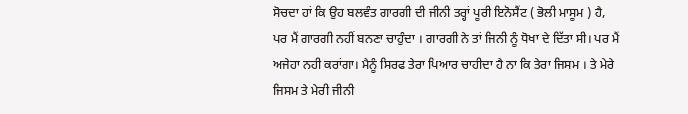ਸੋਚਦਾ ਹਾਂ ਕਿ ਉਹ ਬਲਵੰਤ ਗਾਰਗੀ ਦੀ ਜੀਨੀ ਤਰ੍ਹਾਂ ਪੂਰੀ ਇਨੋਸੈਂਟ ( ਭੋਲੀ ਮਾਸੂਮ ) ਹੈ, ਪਰ ਮੈਂ ਗਾਰਗੀ ਨਹੀਂ ਬਨਣਾ ਚਾਹੁੰਦਾ । ਗਾਰਗੀ ਨੇ ਤਾਂ ਜਿਨੀ ਨੂੰ ਧੋਖਾ ਦੇ ਦਿੱਤਾ ਸੀ। ਪਰ ਮੈਂ ਅਜੇਹਾ ਨਹੀ ਕਰਾਂਗਾ। ਮੈਨੂੰ ਸਿਰਫ ਤੇਰਾ ਪਿਆਰ ਚਾਹੀਦਾ ਹੈ ਨਾ ਕਿ ਤੇਰਾ ਜਿਸਮ । ਤੇ ਮੇਰੇ ਜਿਸਮ ਤੇ ਮੇਰੀ ਜੀਨੀ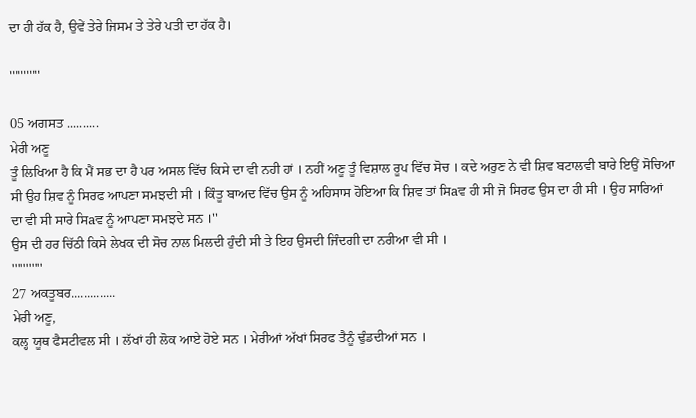ਦਾ ਹੀ ਹੱਕ ਹੈ, ਉਵੇਂ ਤੇਰੇ ਜਿਸਮ ਤੇ ਤੇਰੇ ਪਤੀ ਦਾ ਹੱਕ ਹੈ।

'''''''''''

05 ਅਗਸਤ ..........
ਮੇਰੀ ਅਣੂ
ਤੂੰ ਲਿਖਿਆ ਹੈ ਕਿ ਮੈਂ ਸਭ ਦਾ ਹੈ ਪਰ ਅਸਲ ਵਿੱਚ ਕਿਸੇ ਦਾ ਵੀ ਨਹੀ ਹਾਂ । ਨਹੀਂ ਅਣੂ ਤੂੰ ਵਿਸ਼ਾਲ ਰੂਪ ਵਿੱਚ ਸੋਚ । ਕਦੇ ਅਰੁਣ ਨੇ ਵੀ ਸ਼ਿਵ ਬਟਾਲਵੀ ਬਾਰੇ ਇਉਂ ਸੋਚਿਆ ਸੀ ਉਹ ਸ਼ਿਵ ਨੂੰ ਸਿਰਫ ਆਪਣਾ ਸਮਝਦੀ ਸੀ । ਕਿੰਤੂ ਬਾਅਦ ਵਿੱਚ ਉਸ ਨੂੰ ਅਹਿਸਾਸ ਹੋਇਆ ਕਿ ਸ਼ਿਵ ਤਾਂ ਸਿaਵ ਹੀ ਸੀ ਜੋ ਸਿਰਫ ਉਸ ਦਾ ਹੀ ਸੀ । ਉਹ ਸਾਰਿਆਂ ਦਾ ਵੀ ਸੀ ਸਾਰੇ ਸਿaਵ ਨੂੰ ਆਪਣਾ ਸਮਝਦੇ ਸਨ ।''
ਉਸ ਦੀ ਹਰ ਚਿੱਠੀ ਕਿਸੇ ਲੇਖਕ ਦੀ ਸੋਚ ਨਾਲ ਮਿਲਦੀ ਹੁੰਦੀ ਸੀ ਤੇ ਇਹ ਉਸਦੀ ਜਿੰਦਗੀ ਦਾ ਨਰੀਆ ਵੀ ਸੀ ।
'''''''''''
27 ਅਕਤੂਬਰ..............
ਮੇਰੀ ਅਣੂ,
ਕਲ੍ਹ ਯੂਥ ਫੈਸਟੀਵਲ ਸੀ । ਲੱਖਾਂ ਹੀ ਲੋਕ ਆਏ ਹੋਏ ਸਨ । ਮੇਰੀਆਂ ਅੱਖਾਂ ਸਿਰਫ ਤੈਨੂੰ ਢੁੰਡਦੀਆਂ ਸਨ ।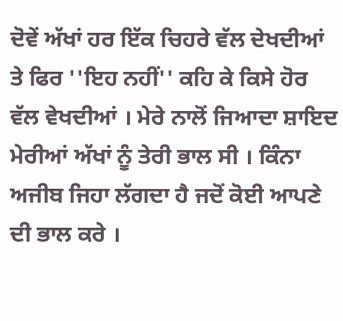ਦੋਵੇਂ ਅੱਖਾਂ ਹਰ ਇੱਕ ਚਿਹਰੇ ਵੱਲ ਦੇਖਦੀਆਂ ਤੇ ਫਿਰ ''ਇਹ ਨਹੀਂ'' ਕਹਿ ਕੇ ਕਿਸੇ ਹੋਰ ਵੱਲ ਵੇਖਦੀਆਂ । ਮੇਰੇ ਨਾਲੋਂ ਜਿਆਦਾ ਸ਼ਾਇਦ ਮੇਰੀਆਂ ਅੱਖਾਂ ਨੂੰ ਤੇਰੀ ਭਾਲ ਸੀ । ਕਿੰਨਾ ਅਜੀਬ ਜਿਹਾ ਲੱਗਦਾ ਹੈ ਜਦੋਂ ਕੋਈ ਆਪਣੇ ਦੀ ਭਾਲ ਕਰੇ ।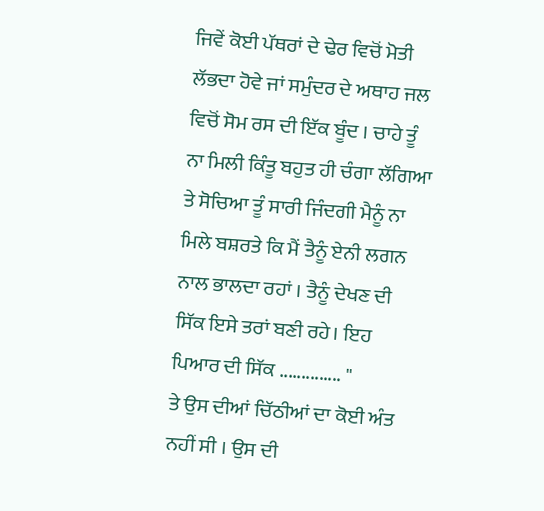ਜਿਵੇਂ ਕੋਈ ਪੱਥਰਾਂ ਦੇ ਢੇਰ ਵਿਚੋਂ ਮੋਤੀ ਲੱਭਦਾ ਹੋਵੇ ਜਾਂ ਸਮੁੰਦਰ ਦੇ ਅਥਾਹ ਜਲ ਵਿਚੋਂ ਸੋਮ ਰਸ ਦੀ ਇੱਕ ਬੂੰਦ । ਚਾਹੇ ਤੂੰ ਨਾ ਮਿਲੀ ਕਿੰਤੂ ਬਹੁਤ ਹੀ ਚੰਗਾ ਲੱਗਿਆ ਤੇ ਸੋਚਿਆ ਤੂੰ ਸਾਰੀ ਜਿੰਦਗੀ ਮੈਨੂੰ ਨਾ ਮਿਲੇ ਬਸ਼ਰਤੇ ਕਿ ਮੈਂ ਤੈਨੂੰ ਏਨੀ ਲਗਨ ਨਾਲ ਭਾਲਦਾ ਰਹਾਂ । ਤੈਨੂੰ ਦੇਖਣ ਦੀ ਸਿੱਕ ਇਸੇ ਤਰਾਂ ਬਣੀ ਰਹੇ। ਇਹ ਪਿਆਰ ਦੀ ਸਿੱਕ .............. ''
ਤੇ ਉਸ ਦੀਆਂ ਚਿੱਠੀਆਂ ਦਾ ਕੋਈ ਅੰਤ ਨਹੀਂ ਸੀ । ਉਸ ਦੀ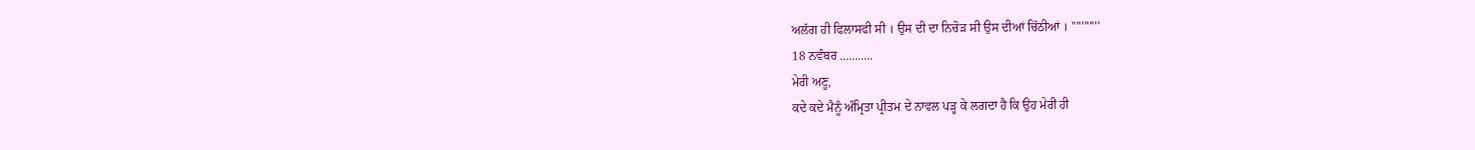ਅਲੱਗ ਹੀ ਫਿਲਾਸਫੀ ਸੀ । ਉਸ ਦੀ ਦਾ ਨਿਚੋੜ ਸੀ ਉਸ ਦੀਆਂ ਚਿੱਠੀਆਂ । '''''''''''
18 ਨਵੰਬਰ ...........
ਮੇਰੀ ਅਣੂ,
ਕਦੇ ਕਦੇ ਮੈਨੂੰ ਅੰਮ੍ਰਿਤਾ ਪ੍ਰੀਤਮ ਦੇ ਨਾਵਲ ਪੜ੍ਹ ਕੇ ਲਗਦਾ ਹੈ ਕਿ ਉਹ ਮੇਰੀ ਹੀ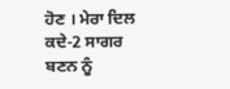ਹੋਣ । ਮੇਰਾ ਦਿਲ ਕਦੇ-2 ਸਾਗਰ ਬਣਨ ਨੂੰ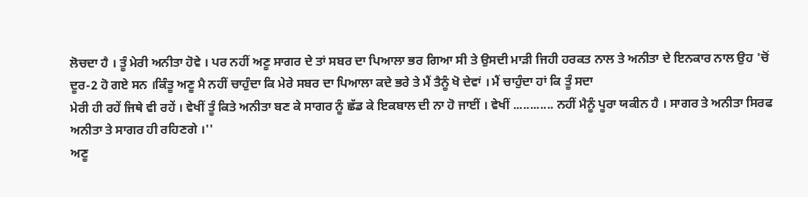ਲੋਚਦਾ ਹੈ । ਤੂੰ ਮੇਰੀ ਅਨੀਤਾ ਹੋਵੇ । ਪਰ ਨਹੀਂ ਅਣੂ ਸਾਗਰ ਦੇ ਤਾਂ ਸਬਰ ਦਾ ਪਿਆਲਾ ਭਰ ਗਿਆ ਸੀ ਤੇ ਉਸਦੀ ਮਾੜੀ ਜਿਹੀ ਹਰਕਤ ਨਾਲ ਤੇ ਅਨੀਤਾ ਦੇ ਇਨਕਾਰ ਨਾਲ ਉਹ 'ਚੋਂ ਦੂਰ-2 ਹੋ ਗਏ ਸਨ ।ਕਿੰਤੂ ਅਣੂ ਮੈ ਨਹੀਂ ਚਾਹੁੰਦਾ ਕਿ ਮੇਰੇ ਸਬਰ ਦਾ ਪਿਆਲਾ ਕਦੇ ਭਰੇ ਤੇ ਮੈਂ ਤੈਨੂੰ ਖੋ ਦੇਵਾਂ । ਮੈਂ ਚਾਹੁੰਦਾ ਹਾਂ ਕਿ ਤੂੰ ਸਦਾ
ਮੇਰੀ ਹੀ ਰਹੇਂ ਜਿਥੇ ਵੀ ਰਹੇਂ । ਵੇਖੀਂ ਤੂੰ ਕਿਤੇ ਅਨੀਤਾ ਬਣ ਕੇ ਸਾਗਰ ਨੂੰ ਛੱਡ ਕੇ ਇਕਬਾਲ ਦੀ ਨਾ ਹੋ ਜਾਈਂ । ਵੇਖੀਂ ............ ਨਹੀਂ ਮੈਨੂੰ ਪੂਰਾ ਯਕੀਨ ਹੈ । ਸਾਗਰ ਤੇ ਅਨੀਤਾ ਸਿਰਫ ਅਨੀਤਾ ਤੇ ਸਾਗਰ ਹੀ ਰਹਿਣਗੇ ।''
ਅਣੂ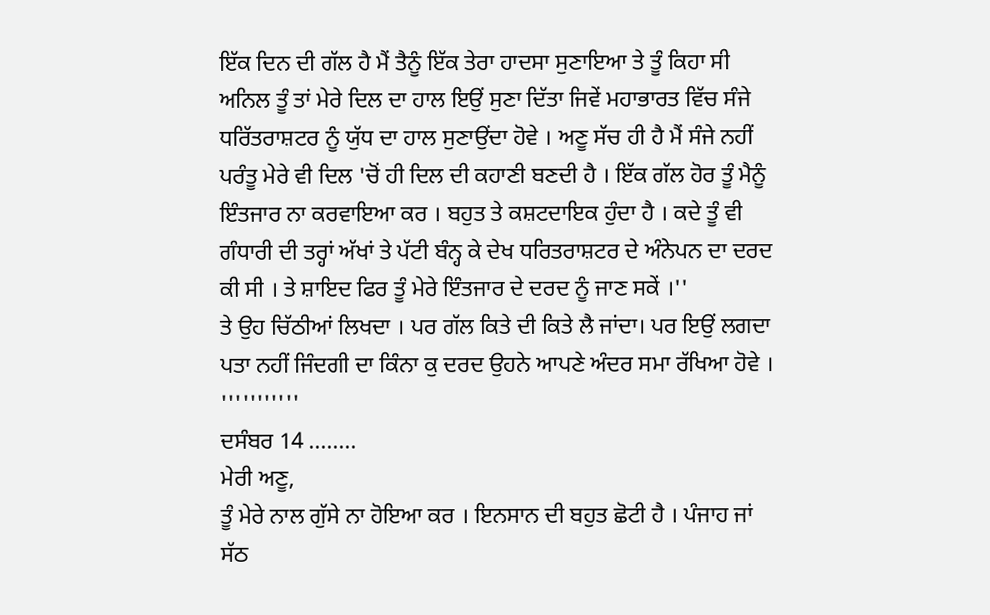ਇੱਕ ਦਿਨ ਦੀ ਗੱਲ ਹੈ ਮੈਂ ਤੈਨੂੰ ਇੱਕ ਤੇਰਾ ਹਾਦਸਾ ਸੁਣਾਇਆ ਤੇ ਤੂੰ ਕਿਹਾ ਸੀ ਅਨਿਲ ਤੂੰ ਤਾਂ ਮੇਰੇ ਦਿਲ ਦਾ ਹਾਲ ਇਉਂ ਸੁਣਾ ਦਿੱਤਾ ਜਿਵੇਂ ਮਹਾਭਾਰਤ ਵਿੱਚ ਸੰਜੇ ਧਰਿੱਤਰਾਸ਼ਟਰ ਨੂੰ ਯੁੱਧ ਦਾ ਹਾਲ ਸੁਣਾਉਂਦਾ ਹੋਵੇ । ਅਣੂ ਸੱਚ ਹੀ ਹੈ ਮੈਂ ਸੰਜੇ ਨਹੀਂ ਪਰੰਤੂ ਮੇਰੇ ਵੀ ਦਿਲ 'ਚੋਂ ਹੀ ਦਿਲ ਦੀ ਕਹਾਣੀ ਬਣਦੀ ਹੈ । ਇੱਕ ਗੱਲ ਹੋਰ ਤੂੰ ਮੈਨੂੰ ਇੰਤਜਾਰ ਨਾ ਕਰਵਾਇਆ ਕਰ । ਬਹੁਤ ਤੇ ਕਸ਼ਟਦਾਇਕ ਹੁੰਦਾ ਹੈ । ਕਦੇ ਤੂੰ ਵੀ ਗੰਧਾਰੀ ਦੀ ਤਰ੍ਹਾਂ ਅੱਖਾਂ ਤੇ ਪੱਟੀ ਬੰਨ੍ਹ ਕੇ ਦੇਖ ਧਰਿਤਰਾਸ਼ਟਰ ਦੇ ਅੰਨੇਪਨ ਦਾ ਦਰਦ ਕੀ ਸੀ । ਤੇ ਸ਼ਾਇਦ ਫਿਰ ਤੂੰ ਮੇਰੇ ਇੰਤਜਾਰ ਦੇ ਦਰਦ ਨੂੰ ਜਾਣ ਸਕੇਂ ।''
ਤੇ ਉਹ ਚਿੱਠੀਆਂ ਲਿਖਦਾ । ਪਰ ਗੱਲ ਕਿਤੇ ਦੀ ਕਿਤੇ ਲੈ ਜਾਂਦਾ। ਪਰ ਇਉਂ ਲਗਦਾ ਪਤਾ ਨਹੀਂ ਜਿੰਦਗੀ ਦਾ ਕਿੰਨਾ ਕੁ ਦਰਦ ਉਹਨੇ ਆਪਣੇ ਅੰਦਰ ਸਮਾ ਰੱਖਿਆ ਹੋਵੇ ।
'''''''''''
ਦਸੰਬਰ 14 ........
ਮੇਰੀ ਅਣੂ,
ਤੂੰ ਮੇਰੇ ਨਾਲ ਗੁੱਸੇ ਨਾ ਹੋਇਆ ਕਰ । ਇਨਸਾਨ ਦੀ ਬਹੁਤ ਛੋਟੀ ਹੈ । ਪੰਜਾਹ ਜਾਂ ਸੱਠ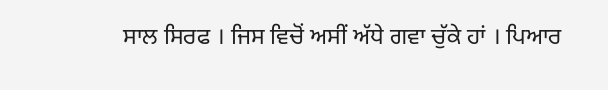ਸਾਲ ਸਿਰਫ । ਜਿਸ ਵਿਚੋਂ ਅਸੀਂ ਅੱਧੇ ਗਵਾ ਚੁੱਕੇ ਹਾਂ । ਪਿਆਰ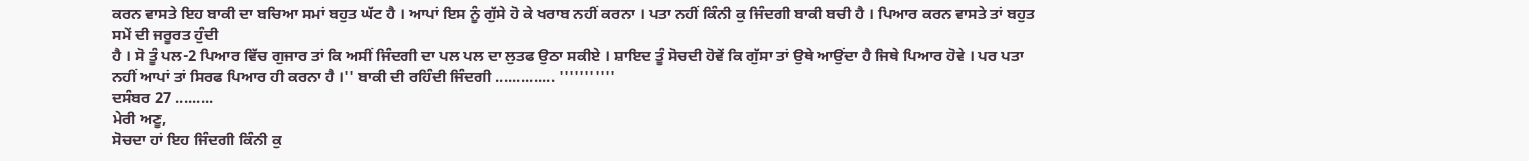ਕਰਨ ਵਾਸਤੇ ਇਹ ਬਾਕੀ ਦਾ ਬਚਿਆ ਸਮਾਂ ਬਹੁਤ ਘੱਟ ਹੈ । ਆਪਾਂ ਇਸ ਨੂੰ ਗੁੱਸੇ ਹੋ ਕੇ ਖਰਾਬ ਨਹੀਂ ਕਰਨਾ । ਪਤਾ ਨਹੀਂ ਕਿੰਨੀ ਕੁ ਜਿੰਦਗੀ ਬਾਕੀ ਬਚੀ ਹੈ । ਪਿਆਰ ਕਰਨ ਵਾਸਤੇ ਤਾਂ ਬਹੁਤ ਸਮੇਂ ਦੀ ਜਰੂਰਤ ਹੁੰਦੀ
ਹੈ । ਸੋ ਤੂੰ ਪਲ-2 ਪਿਆਰ ਵਿੱਚ ਗੁਜਾਰ ਤਾਂ ਕਿ ਅਸੀਂ ਜਿੰਦਗੀ ਦਾ ਪਲ ਪਲ ਦਾ ਲੁਤਫ ਉਠਾ ਸਕੀਏ । ਸ਼ਾਇਦ ਤੂੰ ਸੋਚਦੀ ਹੋਵੇਂ ਕਿ ਗੁੱਸਾ ਤਾਂ ਉਥੇ ਆਉਂਦਾ ਹੈ ਜਿਥੇ ਪਿਆਰ ਹੋਵੇ । ਪਰ ਪਤਾ ਨਹੀਂ ਆਪਾਂ ਤਾਂ ਸਿਰਫ ਪਿਆਰ ਹੀ ਕਰਨਾ ਹੈ ।'' ਬਾਕੀ ਦੀ ਰਹਿੰਦੀ ਜਿੰਦਗੀ .............. '''''''''''
ਦਸੰਬਰ 27 .........
ਮੇਰੀ ਅਣੂ,
ਸੋਚਦਾ ਹਾਂ ਇਹ ਜਿੰਦਗੀ ਕਿੰਨੀ ਕੁ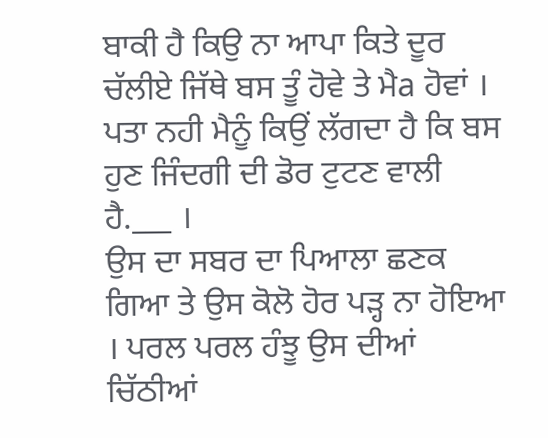ਬਾਕੀ ਹੈ ਕਿਉ ਨਾ ਆਪਾ ਕਿਤੇ ਦੂਰ ਚੱਲੀਏ ਜਿੱਥੇ ਬਸ ਤੂੰ ਹੋਵੇ ਤੇ ਮੈa ਹੋਵਾਂ । ਪਤਾ ਨਹੀ ਮੈਨੂੰ ਕਿਉਂ ਲੱਗਦਾ ਹੈ ਕਿ ਬਸ ਹੁਣ ਜਿੰਦਗੀ ਦੀ ਡੋਰ ਟੁਟਣ ਵਾਲੀ ਹੈ.___ ।
ਉਸ ਦਾ ਸਬਰ ਦਾ ਪਿਆਲਾ ਛਣਕ ਗਿਆ ਤੇ ਉਸ ਕੋਲੋ ਹੋਰ ਪੜ੍ਹ ਨਾ ਹੋਇਆ । ਪਰਲ ਪਰਲ ਹੰਝੂ ਉਸ ਦੀਆਂ ਚਿੱਠੀਆਂ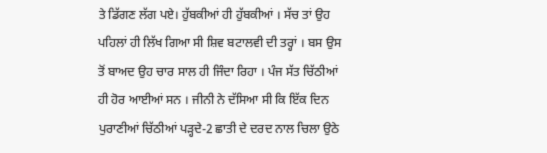ਤੇ ਡਿੱਗਣ ਲੱਗ ਪਏ। ਹੁੱਬਕੀਆਂ ਹੀ ਹੁੱਬਕੀਆਂ । ਸੱਚ ਤਾਂ ਉਹ ਪਹਿਲਾਂ ਹੀ ਲਿੱਖ ਗਿਆ ਸੀ ਸ਼ਿਵ ਬਟਾਲਵੀ ਦੀ ਤਰ੍ਹਾਂ । ਬਸ ਉਸ ਤੋਂ ਬਾਅਦ ਉਹ ਚਾਰ ਸਾਲ ਹੀ ਜਿੰਦਾ ਰਿਹਾ । ਪੰਜ ਸੱਤ ਚਿੱਠੀਆਂ ਹੀ ਹੋਰ ਆਈਆਂ ਸਨ । ਜੀਨੀ ਨੇ ਦੱਸਿਆ ਸੀ ਕਿ ਇੱਕ ਦਿਨ ਪੁਰਾਣੀਆਂ ਚਿੱਠੀਆਂ ਪੜ੍ਹਦੇ-2 ਛਾਤੀ ਦੇ ਦਰਦ ਨਾਲ ਚਿਲਾ ਉਠੇ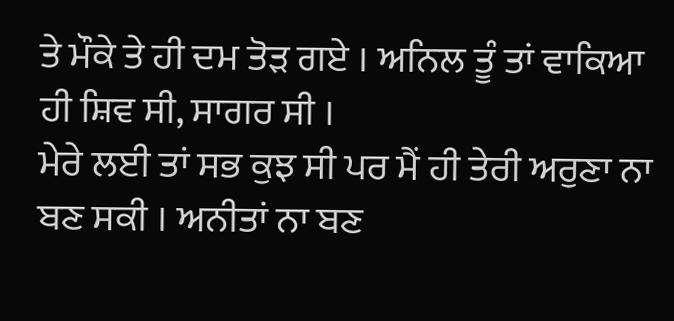ਤੇ ਮੌਕੇ ਤੇ ਹੀ ਦਮ ਤੋੜ ਗਏ । ਅਨਿਲ ਤੂੰ ਤਾਂ ਵਾਕਿਆ ਹੀ ਸ਼ਿਵ ਸੀ, ਸਾਗਰ ਸੀ ।
ਮੇਰੇ ਲਈ ਤਾਂ ਸਭ ਕੁਝ ਸੀ ਪਰ ਮੈਂ ਹੀ ਤੇਰੀ ਅਰੁਣਾ ਨਾ ਬਣ ਸਕੀ । ਅਨੀਤਾਂ ਨਾ ਬਣ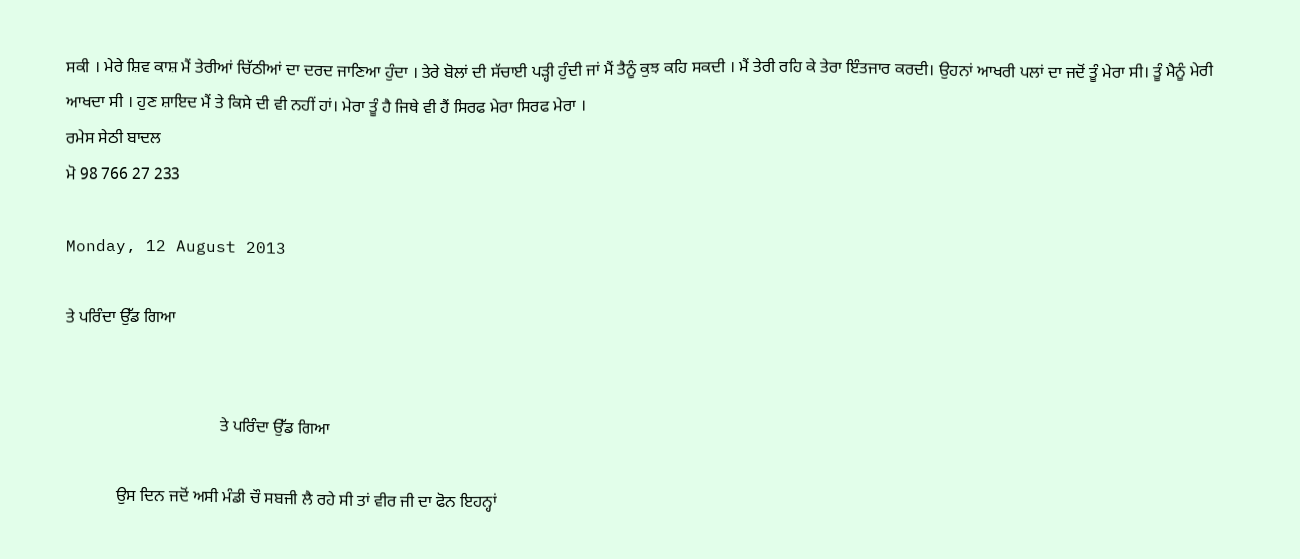ਸਕੀ । ਮੇਰੇ ਸ਼ਿਵ ਕਾਸ਼ ਮੈਂ ਤੇਰੀਆਂ ਚਿੱਠੀਆਂ ਦਾ ਦਰਦ ਜਾਣਿਆ ਹੁੰਦਾ । ਤੇਰੇ ਬੋਲਾਂ ਦੀ ਸੱਚਾਈ ਪੜ੍ਹੀ ਹੁੰਦੀ ਜਾਂ ਮੈਂ ਤੈਨੂੰ ਕੁਝ ਕਹਿ ਸਕਦੀ । ਮੈਂ ਤੇਰੀ ਰਹਿ ਕੇ ਤੇਰਾ ਇੰਤਜਾਰ ਕਰਦੀ। ਉਹਨਾਂ ਆਖਰੀ ਪਲਾਂ ਦਾ ਜਦੋਂ ਤੂੰ ਮੇਰਾ ਸੀ। ਤੂੰ ਮੈਨੂੰ ਮੇਰੀ ਆਖਦਾ ਸੀ । ਹੁਣ ਸ਼ਾਇਦ ਮੈਂ ਤੇ ਕਿਸੇ ਦੀ ਵੀ ਨਹੀਂ ਹਾਂ। ਮੇਰਾ ਤੂੰ ਹੈ ਜਿਥੇ ਵੀ ਹੈਂ ਸਿਰਫ ਮੇਰਾ ਸਿਰਫ ਮੇਰਾ ।
ਰਮੇਸ ਸੇਠੀ ਬਾਦਲ
ਮੋ 98 766 27 233

Monday, 12 August 2013

ਤੇ ਪਰਿੰਦਾ ਉੱਡ ਗਿਆ


                                     ਤੇ ਪਰਿੰਦਾ ਉੱਡ ਗਿਆ

            ਉਸ ਦਿਨ ਜਦੋਂ ਅਸੀ ਮੰਡੀ ਚੌ ਸਬਜੀ ਲੈ ਰਹੇ ਸੀ ਤਾਂ ਵੀਰ ਜੀ ਦਾ ਫੋਨ ਇਹਨ੍ਹਾਂ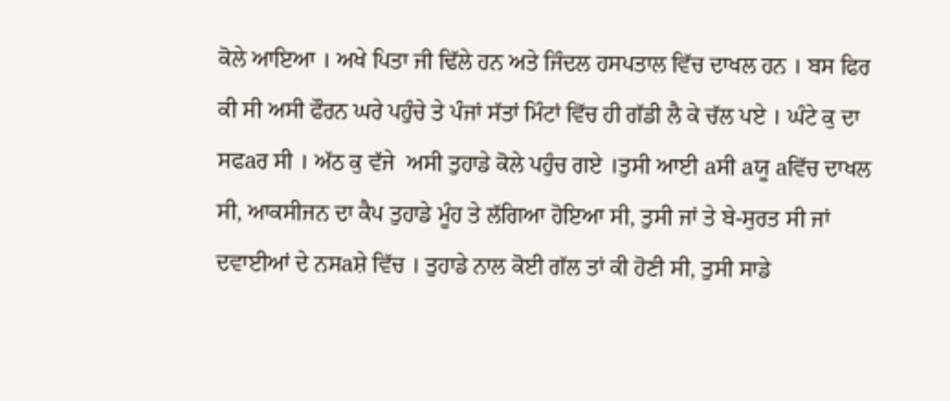ਕੋਲੇ ਆਇਆ । ਅਖੇ ਪਿਤਾ ਜੀ ਢਿੱਲੇ ਹਨ ਅਤੇ ਜਿੰਦਲ ਹਸਪਤਾਲ ਵਿੱਚ ਦਾਖਲ ਹਨ । ਬਸ ਫਿਰ ਕੀ ਸੀ ਅਸੀ ਫੌਰਨ ਘਰੇ ਪਹੁੰਚੇ ਤੇ ਪੰਜਾਂ ਸੱਤਾਂ ਮਿੰਟਾਂ ਵਿੱਚ ਹੀ ਗੱਡੀ ਲੈ ਕੇ ਚੱਲ ਪਏ । ਘੰਟੇ ਕੁ ਦਾ ਸਫaਰ ਸੀ । ਅੱਠ ਕੁ ਵੱਜੇ  ਅਸੀ ਤੁਹਾਡੇ ਕੋਲੇ ਪਹੁੰਚ ਗਏ ।ਤੁਸੀ ਆਈ aਸੀ aਯੂ aਵਿੱਚ ਦਾਖਲ ਸੀ, ਆਕਸੀਜਨ ਦਾ ਕੈਪ ਤੁਹਾਡੇ ਮੂੰਹ ਤੇ ਲੱਗਿਆ ਹੋਇਆ ਸੀ, ਤੁਸੀ ਜਾਂ ਤੇ ਬੇ-ਸੁਰਤ ਸੀ ਜਾਂ ਦਵਾਈਆਂ ਦੇ ਨਸaਸ਼ੇ ਵਿੱਚ । ਤੁਹਾਡੇ ਨਾਲ ਕੋਈ ਗੱਲ ਤਾਂ ਕੀ ਹੋਣੀ ਸੀ, ਤੁਸੀ ਸਾਡੇ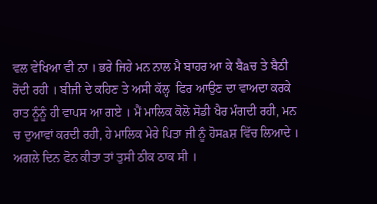ਵਲ ਵੇਖਿਆ ਵੀ ਨਾ । ਭਰੇ ਜਿਹੇ ਮਨ ਨਾਲ ਮੈ ਬਾਹਰ ਆ ਕੇ ਬੈaਚ ਤੇ ਬੈਠੀ ਰੋਂਦੀ ਰਹੀ । ਬੀਜੀ ਦੇ ਕਹਿਣ ਤੇ ਅਸੀ ਕੱਲ੍ਹ  ਫਿਰ ਆਉਣ ਦਾ ਵਾਅਦਾ ਕਰਕੇ ਰਾਤ ਨੂੰਨੂੰ ਹੀ ਵਾਪਸ ਆ ਗਏ । ਮੈਂ ਮਾਲਿਕ ਕੋਲੋ ਸੋਡੀ ਖੈਰ ਮੰਗਦੀ ਰਹੀ, ਮਨ ਚ ਦੁਆਵਾਂ ਕਰਦੀ ਰਹੀ, ਹੇ ਮਾਲਿਕ ਮੇਰੇ ਪਿਤਾ ਜੀ ਨੂੰ ਹੋਸaਸ਼ ਵਿੱਚ ਲਿਆਦੇ । ਅਗਲੇ ਦਿਨ ਫੋਨ ਕੀਤਾ ਤਾਂ ਤੁਸੀ ਠੀਕ ਠਾਕ ਸੀ ।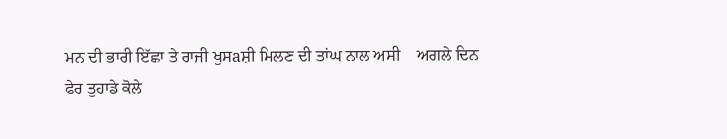ਮਨ ਦੀ ਭਾਰੀ ਇੱਛਾ ਤੇ ਰਾਜੀ ਖੁਸaਸ਼ੀ ਮਿਲਣ ਦੀ ਤਾਂਘ ਨਾਲ ਅਸੀ    ਅਗਲੇ ਦਿਨ
ਫੇਰ ਤੁਹਾਡੇ ਕੋਲੇ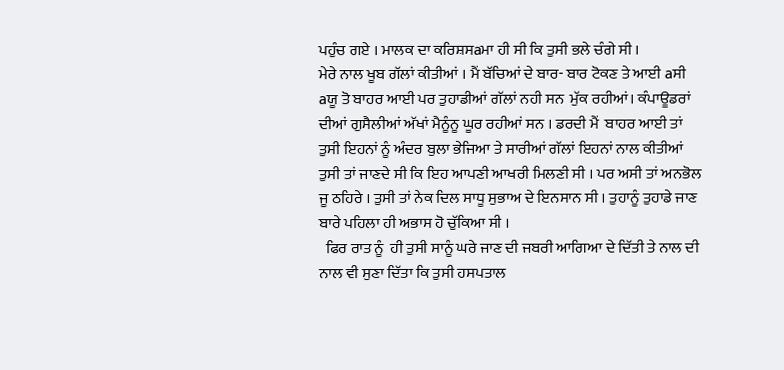ਪਹੁੰਚ ਗਏ । ਮਾਲਕ ਦਾ ਕਰਿਸ਼ਸaਮਾ ਹੀ ਸੀ ਕਿ ਤੁਸੀ ਭਲੇ ਚੰਗੇ ਸੀ ।
ਮੇਰੇ ਨਾਲ ਖੂਬ ਗੱਲਾਂ ਕੀਤੀਆਂ । ਮੈਂ ਬੱਚਿਆਂ ਦੇ ਬਾਰ- ਬਾਰ ਟੋਕਣ ਤੇ ਆਈ aਸੀ aਯੂ ਤੋ ਬਾਹਰ ਆਈ ਪਰ ਤੁਹਾਡੀਆਂ ਗੱਲਾਂ ਨਹੀ ਸਨ  ਮੁੱਕ ਰਹੀਆਂ। ਕੰਪਾਊਡਰਾਂ ਦੀਆਂ ਗੁਸੈਲੀਆਂ ਅੱਖਾਂ ਮੈਨੂੰਨੂ ਘੂਰ ਰਹੀਆਂ ਸਨ । ਡਰਦੀ ਮੈਂ  ਬਾਹਰ ਆਈ ਤਾਂ ਤੁਸੀ ਇਹਨਾਂ ਨੂੰ ਅੰਦਰ ਬੁਲਾ ਭੇਜਿਆ ਤੇ ਸਾਰੀਆਂ ਗੱਲਾਂ ਇਹਨਾਂ ਨਾਲ ਕੀਤੀਆਂ ਤੁਸੀ ਤਾਂ ਜਾਣਦੇ ਸੀ ਕਿ ਇਹ ਆਪਣੀ ਆਖਰੀ ਮਿਲਣੀ ਸੀ । ਪਰ ਅਸੀ ਤਾਂ ਅਨਭੋਲ ਜੂ ਠਹਿਰੇ । ਤੁਸੀ ਤਾਂ ਨੇਕ ਦਿਲ ਸਾਧੂ ਸੁਭਾਅ ਦੇ ਇਨਸਾਨ ਸੀ । ਤੁਹਾਨੂੰ ਤੁਹਾਡੇ ਜਾਣ ਬਾਰੇ ਪਹਿਲਾ ਹੀ ਅਭਾਸ ਹੋ ਚੁੱਕਿਆ ਸੀ ।
  ਫਿਰ ਰਾਤ ਨੂੰ  ਹੀ ਤੁਸੀ ਸਾਨੂੰ ਘਰੇ ਜਾਣ ਦੀ ਜਬਰੀ ਆਗਿਆ ਦੇ ਦਿੱਤੀ ਤੇ ਨਾਲ ਦੀ ਨਾਲ ਵੀ ਸੁਣਾ ਦਿੱਤਾ ਕਿ ਤੁਸੀ ਹਸਪਤਾਲ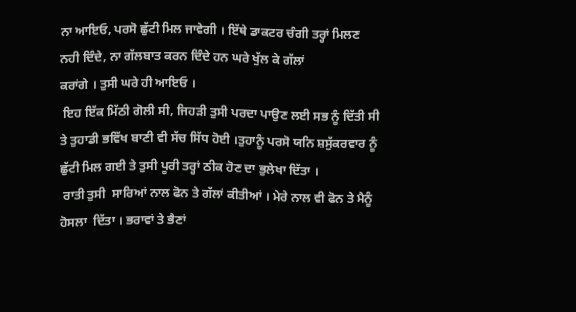ਨਾ ਆਇਓ, ਪਰਸੋ ਛੁੱਟੀ ਮਿਲ ਜਾਵੇਗੀ । ਇੱਥੇ ਡਾਕਟਰ ਚੰਗੀ ਤਰ੍ਹਾਂ ਮਿਲਣ ਨਹੀ ਦਿੰਦੇ, ਨਾ ਗੱਲਬਾਤ ਕਰਨ ਦਿੰਦੇ ਹਨ ਘਰੇ ਖੁੱਲ ਕੇ ਗੱਲਾਂ
ਕਰਾਂਗੇ । ਤੁਸੀ ਘਰੇ ਹੀ ਆਇਓ ।
 ਇਹ ਇੱਕ ਮਿੱਠੀ ਗੋਲੀ ਸੀ, ਜਿਹੜੀ ਤੁਸੀ ਪਰਦਾ ਪਾਉਣ ਲਈ ਸਭ ਨੂੰ ਦਿੱਤੀ ਸੀ ਤੇ ਤੁਹਾਡੀ ਭਵਿੱਖ ਬਾਣੀ ਵੀ ਸੱਚ ਸਿੱਧ ਹੋਈ ।ਤੁਹਾਨੂੰ ਪਰਸੋ ਯਨਿ ਸ਼ਸੁੱਕਰਵਾਰ ਨੂੰ ਛੁੱਟੀ ਮਿਲ ਗਈ ਤੇ ਤੁਸੀ ਪੂਰੀ ਤਰ੍ਹਾਂ ਠੀਕ ਹੋਣ ਦਾ ਭੁਲੇਖਾ ਦਿੱਤਾ ।
 ਰਾਤੀ ਤੁਸੀ  ਸਾਰਿਆਂ ਨਾਲ ਫੋਨ ਤੇ ਗੱਲਾਂ ਕੀਤੀਆਂ । ਮੇਰੇ ਨਾਲ ਵੀ ਫੋਨ ਤੇ ਮੈਨੂੰ  ਹੋਸਲਾ  ਦਿੱਤਾ । ਭਰਾਵਾਂ ਤੇ ਭੈਣਾਂ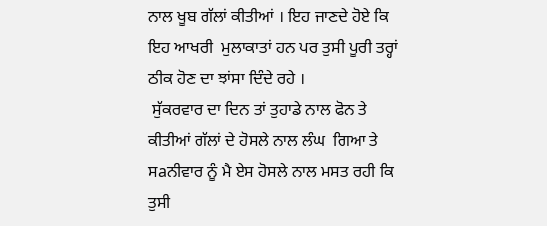ਨਾਲ ਖੂਬ ਗੱਲਾਂ ਕੀਤੀਆਂ । ਇਹ ਜਾਣਦੇ ਹੋਏ ਕਿ ਇਹ ਆਖਰੀ  ਮੁਲਾਕਾਤਾਂ ਹਨ ਪਰ ਤੁਸੀ ਪੂਰੀ ਤਰ੍ਹਾਂ ਠੀਕ ਹੋਣ ਦਾ ਝਾਂਸਾ ਦਿੰਦੇ ਰਹੇ ।
 ਸੁੱਕਰਵਾਰ ਦਾ ਦਿਨ ਤਾਂ ਤੁਹਾਡੇ ਨਾਲ ਫੋਨ ਤੇ ਕੀਤੀਆਂ ਗੱਲਾਂ ਦੇ ਹੋਸਲੇ ਨਾਲ ਲੰਘ  ਗਿਆ ਤੇ ਸaਨੀਵਾਰ ਨੂੰ ਮੈ ਏਸ ਹੋਸਲੇ ਨਾਲ ਮਸਤ ਰਹੀ ਕਿ ਤੁਸੀ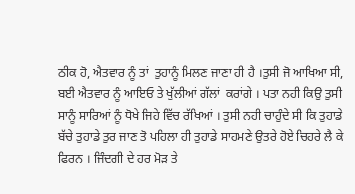ਠੀਕ ਹੋ, ਐਤਵਾਰ ਨੂੰ ਤਾਂ  ਤੁਹਾਨੂੰ ਮਿਲਣ ਜਾਣਾ ਹੀ ਹੈ ।ਤੁਸੀ ਜੋ ਆਖਿਆ ਸੀ, ਬਈ ਐਤਵਾਰ ਨੂੰ ਆਇਓ ਤੇ ਖੁੱਲੀਆਂ ਗੱਲਾਂ  ਕਰਾਂਗੇ । ਪਤਾ ਨਹੀ ਕਿਉ ਤੁਸੀ ਸਾਨੂੰ ਸਾਰਿਆਂ ਨੂੰ ਧੋਖੇ ਜਿਹੇ ਵਿੱਚ ਰੱਖਿਆਂ । ਤੁਸੀ ਨਹੀ ਚਾਹੁੰਦੇ ਸੀ ਕਿ ਤੁਹਾਡੇ ਬੱਚੇ ਤੁਹਾਡੇ ਤੁਰ ਜਾਣ ਤੋ ਪਹਿਲਾ ਹੀ ਤੁਹਾਡੇ ਸਾਹਮਣੇ ਉਤਰੇ ਹੋਏ ਚਿਹਰੇ ਲੈ ਕੇ ਫਿਰਨ । ਜਿੰਦਗੀ ਦੇ ਹਰ ਮੋੜ ਤੇ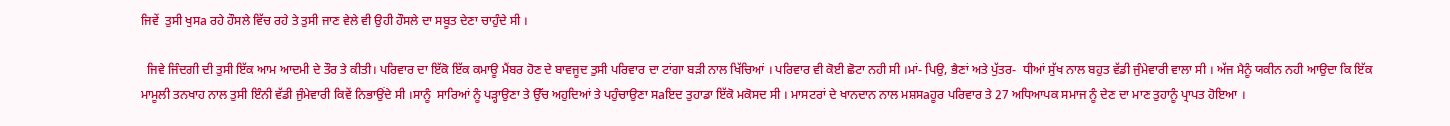ਜਿਵੇਂ  ਤੁਸੀ ਖੁਸa ਰਹੇ ਹੌਸਲੇ ਵਿੱਚ ਰਹੇ ਤੇ ਤੁਸੀ ਜਾਣ ਵੇਲੇ ਵੀ ਉਹੀ ਹੌਸਲੇ ਦਾ ਸਬੂਤ ਦੇਣਾ ਚਾਹੁੰਦੇ ਸੀ ।

  ਜਿਵੇ ਜਿੰਦਗੀ ਦੀ ਤੁਸੀ ਇੱਕ ਆਮ ਆਦਮੀ ਦੇ ਤੌਰ ਤੇ ਕੀਤੀ। ਪਰਿਵਾਰ ਦਾ ਇੱਕੋ ਇੱਕ ਕਮਾਊ ਮੈਂਬਰ ਹੋਣ ਦੇ ਬਾਵਜੂਦ ਤੁਸੀ ਪਰਿਵਾਰ ਦਾ ਟਾਂਗਾ ਬੜੀ ਨਾਲ ਖਿੱਚਿਆਂ । ਪਰਿਵਾਰ ਵੀ ਕੋਈ ਛੋਟਾ ਨਹੀ ਸੀ ।ਮਾਂ- ਪਿਉ, ਭੈਣਾਂ ਅਤੇ ਪੁੱਤਰ-  ਧੀਆਂ ਸੁੱਖ ਨਾਲ ਬਹੁਤ ਵੱਡੀ ਜੁੰਮੇਵਾਰੀ ਵਾਲਾ ਸੀ । ਅੱਜ ਮੈਨੂੰ ਯਕੀਨ ਨਹੀ ਆਉਦਾ ਕਿ ਇੱਕ ਮਾਮੂਲੀ ਤਨਖਾਹ ਨਾਲ ਤੁਸੀ ਇੰਨੀ ਵੱਡੀ ਜੁੰਮੇਵਾਰੀ ਕਿਵੇਂ ਨਿਭਾਉਂਦੇ ਸੀ ।ਸਾਨੂੰ  ਸਾਰਿਆਂ ਨੂੰ ਪੜ੍ਹਾਉਣਾ ਤੇ ਉੱਚ ਅਹੁਦਿਆਂ ਤੇ ਪਹੁੰਚਾਉਣਾ ਸaਇਦ ਤੁਹਾਡਾ ਇੱਕੋ ਮਕੋਸਦ ਸੀ । ਮਾਸਟਰਾਂ ਦੇ ਖਾਨਦਾਨ ਨਾਲ ਮਸ਼ਸaਹੂਰ ਪਰਿਵਾਰ ਤੇ 27 ਅਧਿਆਪਕ ਸਮਾਜ ਨੂੰ ਦੇਣ ਦਾ ਮਾਣ ਤੁਹਾਨੂੰ ਪ੍ਰਾਪਤ ਹੋਇਆ ।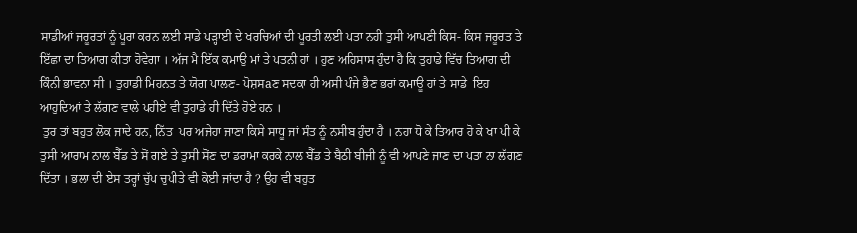ਸਾਡੀਆਂ ਜਰੂਰਤਾਂ ਨੂੰ ਪੂਰਾ ਕਰਨ ਲਈ ਸਾਡੇ ਪੜ੍ਹਾਈ ਦੇ ਖਰਚਿਆਂ ਦੀ ਪੂਰਤੀ ਲਈ ਪਤਾ ਨਹੀ ਤੁਸੀ ਆਪਣੀ ਕਿਸ- ਕਿਸ ਜਰੂਰਤ ਤੇ ਇੱਛਾ ਦਾ ਤਿਆਗ ਕੀਤਾ ਹੋਵੇਗਾ । ਅੱਜ ਮੈ ਇੱਕ ਕਮਾਉ ਮਾਂ ਤੇ ਪਤਨੀ ਹਾਂ । ਹੁਣ ਅਹਿਸਾਸ ਹੁੰਦਾ ਹੈ ਕਿ ਤੁਹਾਡੇ ਵਿੱਚ ਤਿਆਗ ਦੀ ਕਿੰਨੀ ਭਾਵਨਾ ਸੀ । ਤੁਹਾਡੀ ਮਿਹਨਤ ਤੇ ਯੋਗ ਪਾਲਣ- ਪੋਸ਼ਸaਣ ਸਦਕਾ ਹੀ ਅਸੀ ਪੰਜੇ ਭੈਣ ਭਰਾਂ ਕਮਾਊ ਹਾਂ ਤੇ ਸਾਡੇ  ਇਹ ਆਹੁਦਿਆਂ ਤੇ ਲੱਗਣ ਵਾਲੇ ਪਹੀਏ ਵੀ ਤੁਹਾਡੇ ਹੀ ਦਿੱਤੇ ਹੋਏ ਹਨ ।
 ਤੁਰ ਤਾਂ ਬਹੁਤ ਲੋਕ ਜਾਦੇ ਹਨ, ਨਿੱਤ  ਪਰ ਅਜੇਹਾ ਜਾਣਾ ਕਿਸੇ ਸਾਧੂ ਜਾਂ ਸੰਤ ਨੂੰ ਨਸੀਬ ਹੁੰਦਾ ਹੈ । ਨਹਾ ਧੋ ਕੇ ਤਿਆਰ ਹੋ ਕੇ ਖਾ ਪੀ ਕੇ ਤੁਸੀ ਆਰਾਮ ਨਾਲ ਬੈੱਡ ਤੇ ਸੋਂ ਗਏ ਤੇ ਤੁਸੀ ਸੋਂਣ ਦਾ ਡਰਾਮਾ ਕਰਕੇ ਨਾਲ ਬੈੱਡ ਤੇ ਬੈਠੀ ਬੀਜੀ ਨੂੰ ਵੀ ਆਪਣੇ ਜਾਣ ਦਾ ਪਤਾ ਨਾ ਲੱਗਣ ਦਿੱਤਾ । ਭਲਾ ਦੀ ਏਸ ਤਰ੍ਹਾਂ ਚੁੱਪ ਚੁਪੀਤੇ ਵੀ ਕੋਈ ਜਾਂਦਾ ਹੈ ? ਉਹ ਵੀ ਬਹੁਤ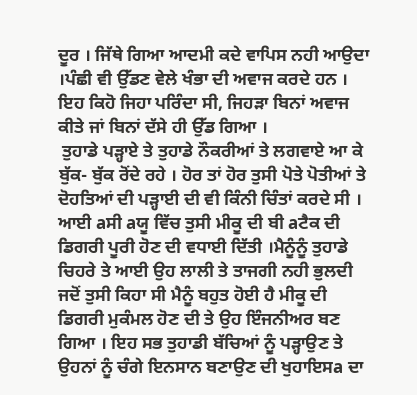ਦੂਰ । ਜਿੱਥੇ ਗਿਆ ਆਦਮੀ ਕਦੇ ਵਾਪਿਸ ਨਹੀ ਆਉਦਾ ।ਪੰਛੀ ਵੀ ਉੱਡਣ ਵੇਲੇ ਖੰਭਾ ਦੀ ਅਵਾਜ ਕਰਦੇ ਹਨ । ਇਹ ਕਿਹੋ ਜਿਹਾ ਪਰਿੰਦਾ ਸੀ, ਜਿਹੜਾ ਬਿਨਾਂ ਅਵਾਜ ਕੀਤੇ ਜਾਂ ਬਿਨਾਂ ਦੱਸੇ ਹੀ ਉੱਡ ਗਿਆ ।
 ਤੁਹਾਡੇ ਪੜ੍ਹਾਏ ਤੇ ਤੁਹਾਡੇ ਨੌਕਰੀਆਂ ਤੇ ਲਗਵਾਏ ਆ ਕੇ ਬੁੱਕ- ਬੁੱਕ ਰੋਂਦੇ ਰਹੇ । ਹੋਰ ਤਾਂ ਹੋਰ ਤੁਸੀ ਪੋਤੇ ਪੋਤੀਆਂ ਤੇ ਦੋਹਤਿਆਂ ਦੀ ਪੜ੍ਹਾਈ ਦੀ ਵੀ ਕਿੰਨੀ ਚਿੰਤਾਂ ਕਰਦੇ ਸੀ । ਆਈ aਸੀ aਯੂ ਵਿੱਚ ਤੁਸੀ ਮੀਕੂ ਦੀ ਬੀ aਟੈਕ ਦੀ ਡਿਗਰੀ ਪੂਰੀ ਹੋਣ ਦੀ ਵਧਾਈ ਦਿੱਤੀ ।ਮੈਨੂੰਨੂੰ ਤੁਹਾਡੇ ਚਿਹਰੇ ਤੇ ਆਈ ਉਹ ਲਾਲੀ ਤੇ ਤਾਜਗੀ ਨਹੀ ਭੁਲਦੀ ਜਦੋਂ ਤੁਸੀ ਕਿਹਾ ਸੀ ਮੈਨੂੰ ਬਹੁਤ ਹੋਈ ਹੈ ਮੀਕੂ ਦੀ ਡਿਗਰੀ ਮੁਕੰਮਲ ਹੋਣ ਦੀ ਤੇ ਉਹ ਇੰਜਨੀਅਰ ਬਣ ਗਿਆ । ਇਹ ਸਭ ਤੁਹਾਡੀ ਬੱਚਿਆਂ ਨੂੰ ਪੜ੍ਹਾਉਣ ਤੇ ਉਹਨਾਂ ਨੂੰ ਚੰਗੇ ਇਨਸਾਨ ਬਣਾਉਣ ਦੀ ਖੁਹਾਇਸa ਦਾ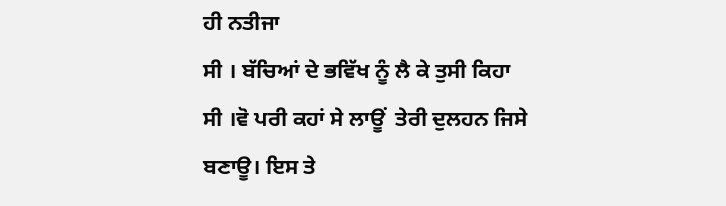ਹੀ ਨਤੀਜਾ
ਸੀ । ਬੱਚਿਆਂ ਦੇ ਭਵਿੱਖ ਨੂੰ ਲੈ ਕੇ ਤੁਸੀ ਕਿਹਾ ਸੀ ।ਵੋ ਪਰੀ ਕਹਾਂ ਸੇ ਲਾਊਂ  ਤੇਰੀ ਦੁਲਹਨ ਜਿਸੇ ਬਣਾਊ। ਇਸ ਤੇ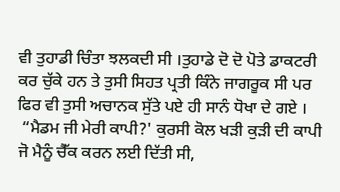ਵੀ ਤੁਹਾਡੀ ਚਿੰਤਾ ਝਲਕਦੀ ਸੀ ।ਤੁਹਾਡੇ ਦੋ ਦੋ ਪੋਤੇ ਡਾਕਟਰੀ ਕਰ ਚੁੱਕੇ ਹਨ ਤੇ ਤੁਸੀ ਸਿਹਤ ਪ੍ਰਤੀ ਕਿੰਨੇ ਜਾਗਰੂਕ ਸੀ ਪਰ ਫਿਰ ਵੀ ਤੁਸੀ ਅਚਾਨਕ ਸੁੱਤੇ ਪਏ ਹੀ ਸਾਨੰ ਧੋਖਾ ਦੇ ਗਏ ।
 “ਮੈਡਮ ਜੀ ਮੇਰੀ ਕਾਪੀ?' ਕੁਰਸੀ ਕੋਲ ਖੜੀ ਕੁੜੀ ਦੀ ਕਾਪੀ ਜੋ ਮੈਨੂੰ ਚੈੱਕ ਕਰਨ ਲਈ ਦਿੱਤੀ ਸੀ,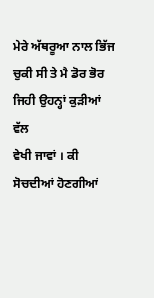ਮੇਰੇ ਅੱਥਰੂਆ ਨਾਲ ਭਿੱਜ ਚੁਕੀ ਸੀ ਤੇ ਮੈ ਡੋਰ ਭੋਰ ਜਿਹੀ ਉਹਨ੍ਹਾਂ ਕੁੜੀਆਂ ਵੱਲ
ਵੇਖੀ ਜਾਵਾਂ । ਕੀ ਸੋਚਦੀਆਂ ਹੋਣਗੀਆਂ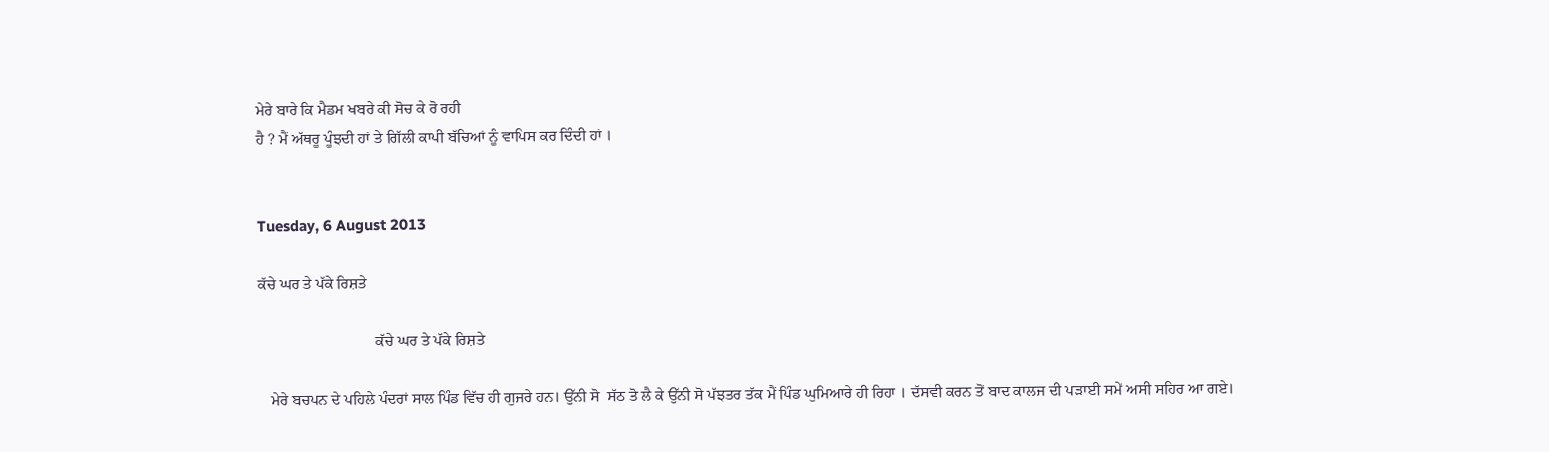ਮੇਰੇ ਬਾਰੇ ਕਿ ਮੈਡਮ ਖਬਰੇ ਕੀ ਸੋਚ ਕੇ ਰੋ ਰਹੀ
ਹੈ ? ਮੈਂ ਅੱਥਰੂ ਪੂੰਝਦੀ ਹਾਂ ਤੇ ਗਿੱਲੀ ਕਾਪੀ ਬੱਚਿਆਂ ਨੂੰ ਵਾਪਿਸ ਕਰ ਦਿੰਦੀ ਹਾਂ ।


Tuesday, 6 August 2013

ਕੱਚੇ ਘਰ ਤੇ ਪੱਕੇ ਰਿਸ਼ਤੇ

                              ਕੱਚੇ ਘਰ ਤੇ ਪੱਕੇ ਰਿਸ਼ਤੇ

   ਮੇਰੇ ਬਚਪਨ ਦੇ ਪਹਿਲੇ ਪੰਦਰਾਂ ਸਾਲ ਪਿੰਡ ਵਿੱਚ ਹੀ ਗੁਜਰੇ ਹਨ। ਉੱਨੀ ਸੋ  ਸੱਠ ਤੋ ਲੈ ਕੇ ਉੱਨੀ ਸੋ ਪੱਝਤਰ ਤੱਕ ਮੈਂ ਪਿੰਡ ਘੁਮਿਆਰੇ ਹੀ ਰਿਹਾ । ਦੱਸਵੀ ਕਰਨ ਤੋਂ ਬਾਦ ਕਾਲਜ ਦੀ ਪੜਾਈ ਸਮੇਂ ਅਸੀ ਸਹਿਰ ਆ ਗਏ।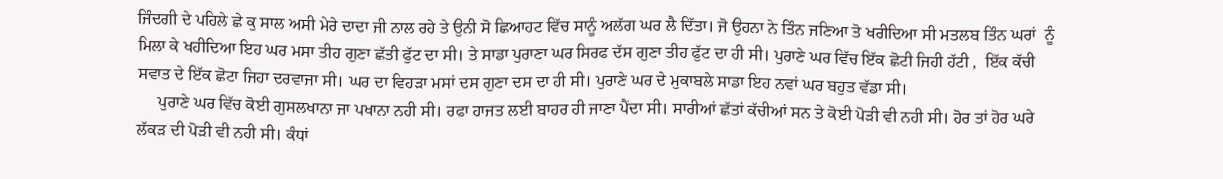ਜਿੰਦਗੀ ਦੇ ਪਹਿਲੇ ਛੇ ਕੁ ਸਾਲ ਅਸੀ ਮੇਰੇ ਦਾਦਾ ਜੀ ਨਾਲ ਰਹੇ ਤੇ ਉਨੀ ਸੋ ਛਿਆਹਟ ਵਿੱਚ ਸਾਨੂੰ ਅਲੱਗ ਘਰ ਲੈ ਦਿੱਤਾ। ਜੋ ਉਹਨਾ ਨੇ ਤਿੰਨ ਜਣਿਆ ਤੋ ਖਰੀਦਿਆ ਸੀ ਮਤਲਬ ਤਿੰਨ ਘਰਾਂ  ਨੂੰ ਮਿਲਾ ਕੇ ਖਹੀਦਿਆ ਇਹ ਘਰ ਮਸਾ ਤੀਹ ਗੁਣਾ ਛੱਤੀ ਫੁੱਟ ਦਾ ਸੀ। ਤੇ ਸਾਡਾ ਪੁਰਾਣਾ ਘਰ ਸਿਰਫ ਦੱਸ ਗੁਣਾ ਤੀਹ ਫੁੱਟ ਦਾ ਹੀ ਸੀ। ਪੁਰਾਣੇ ਘਰ ਵਿੱਚ ਇੱਕ ਛੋਟੀ ਜਿਹੀ ਹੱਟੀ ,  ਇੱਕ ਕੱਚੀ ਸਵਾਤ ਦੇ ਇੱਕ ਛੋਟਾ ਜਿਹਾ ਦਰਵਾਜਾ ਸੀ। ਘਰ ਦਾ ਵਿਹੜਾ ਮਸਾਂ ਦਸ ਗੁਣਾ ਦਸ ਦਾ ਹੀ ਸੀ। ਪੁਰਾਣੇ ਘਰ ਦੇ ਮੁਕਾਬਲੇ ਸਾਡਾ ਇਹ ਨਵਾਂ ਘਰ ਬਹੁਤ ਵੱਡਾ ਸੀ।
     ਪੁਰਾਣੇ ਘਰ ਵਿੱਚ ਕੋਈ ਗੁਸਲਖਾਨਾ ਜਾ ਪਖਾਨਾ ਨਹੀ ਸੀ। ਰਫਾ ਹਾਜਤ ਲਈ ਬਾਹਰ ਹੀ ਜਾਣਾ ਪੈਂਦਾ ਸੀ। ਸਾਰੀਆਂ ਛੱਤਾਂ ਕੱਚੀਆਂ ਸਨ ਤੇ ਕੋਈ ਪੋੜੀ ਵੀ ਨਹੀ ਸੀ। ਹੋਰ ਤਾਂ ਹੋਰ ਘਰੇ ਲੱਕੜ ਦੀ ਪੋੜੀ ਵੀ ਨਹੀ ਸੀ। ਕੰਧਾਂ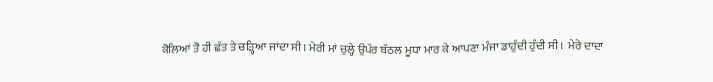ਕੋਲਿਆਂ ਤੋ ਹੀ ਛੱਤ ਤੇ ਚੜ੍ਹਿਆ ਜਾਂਦਾ ਸੀ। ਮੇਰੀ ਮਾਂ ਚੁਲ੍ਹੇ ਉਪੱਰ ਬੱਠਲ ਮੂਧਾ ਮਾਰ ਕੇ ਆਪਣਾ ਮੰਜਾ ਡਾਹੁੰਦੀ ਹੁੰਦੀ ਸੀ।  ਮੇਰੇ ਦਾਦਾ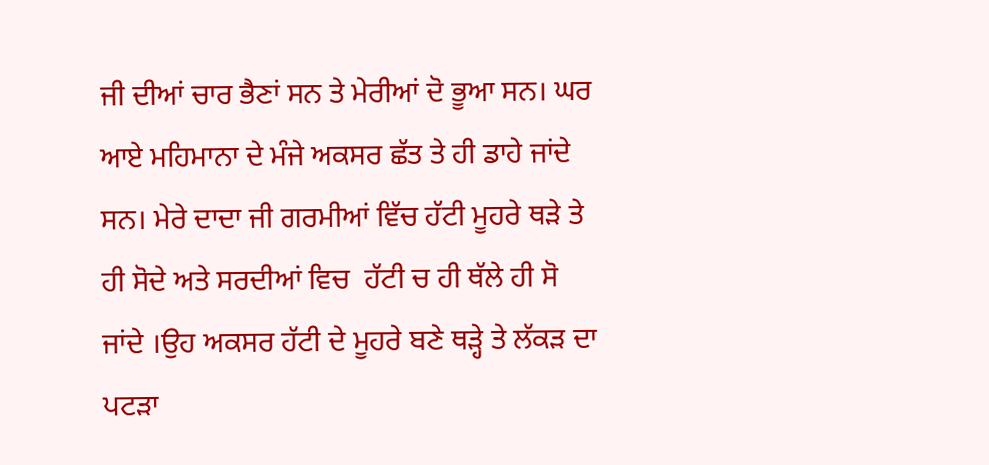ਜੀ ਦੀਆਂ ਚਾਰ ਭੈਣਾਂ ਸਨ ਤੇ ਮੇਰੀਆਂ ਦੋ ਭੂਆ ਸਨ। ਘਰ ਆਏ ਮਹਿਮਾਨਾ ਦੇ ਮੰਜੇ ਅਕਸਰ ਛੱਤ ਤੇ ਹੀ ਡਾਹੇ ਜਾਂਦੇ ਸਨ। ਮੇਰੇ ਦਾਦਾ ਜੀ ਗਰਮੀਆਂ ਵਿੱਚ ਹੱਟੀ ਮੂਹਰੇ ਥੜੇ ਤੇ ਹੀ ਸੋਦੇ ਅਤੇ ਸਰਦੀਆਂ ਵਿਚ  ਹੱਟੀ ਚ ਹੀ ਥੱਲੇ ਹੀ ਸੋ ਜਾਂਦੇ ।ਉਹ ਅਕਸਰ ਹੱਟੀ ਦੇ ਮੂਹਰੇ ਬਣੇ ਥੜ੍ਹੇ ਤੇ ਲੱਕੜ ਦਾ ਪਟੜਾ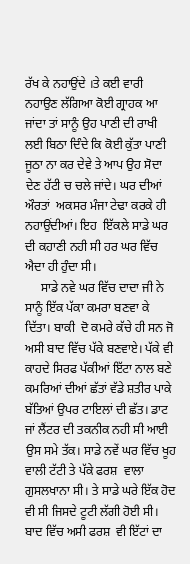ਰੱਖ ਕੇ ਨਹਾਉਂਦੇ ।ਤੇ ਕਈ ਵਾਰੀ ਨਹਾਉਣ ਲੱਗਿਆ ਕੋਈ ਗ੍ਰਾਹਕ ਆ ਜਾਂਦਾ ਤਾਂ ਸਾਨੂੰ ਉਹ ਪਾਣੀ ਦੀ ਰਾਖੀ ਲਈ ਬਿਠਾ ਦਿੰਦੇ ਕਿ ਕੋਈ ਕੁੱਤਾ ਪਾਣੀ ਜੂਠਾ ਨਾ ਕਰ ਦੇਵੇ ਤੇ ਆਪ ਉਹ ਸੋਦਾ ਦੇਣ ਹੱਟੀ ਚ ਚਲੇ ਜਾਂਦੇ। ਘਰ ਦੀਆਂ ਔਰਤਾਂ  ਅਕਸਰ ਮੰਜਾ ਟੇਢਾ ਕਰਕੇ ਹੀ ਨਹਾਉਂਦੀਆਂ। ਇਹ  ਇੱਕਲੇ ਸਾਡੇ ਘਰ ਦੀ ਕਹਾਣੀ ਨਹੀ ਸੀ ਹਰ ਘਰ ਵਿੱਚ ਐਦਾ ਹੀ ਹੁੰਦਾ ਸੀ।
     ਸਾਡੇ ਨਵੇ ਘਰ ਵਿੱਚ ਦਾਦਾ ਜੀ ਨੇ ਸਾਨੂੰ ਇੱਕ ਪੱਕਾ ਕਮਰਾ ਬਣਵਾ ਕੇ ਦਿੱਤਾ। ਬਾਕੀ  ਦੋ ਕਮਰੇ ਕੱਚੇ ਹੀ ਸਨ ਜੋ ਅਸੀ ਬਾਦ ਵਿੱਚ ਪੱਕੇ ਬਣਵਾਏ। ਪੱਕੇ ਵੀ ਕਾਹਦੇ ਸਿਰਫ ਪੱਕੀਆਂ ਇੱਟਾ ਨਾਲ ਬਣੇ ਕਮਰਿਆਂ ਦੀਆਂ ਛੱਤਾਂ ਵੱਡੇ ਸ਼ਤੀਰ ਪਾਕੇ ਬੱਤਿਆਂ ਉਪਰ ਟਾਇਲਾਂ ਦੀ ਛੱਤ। ਡਾਟ ਜਾਂ ਲੈਂਟਰ ਦੀ ਤਕਨੀਕ ਨਹੀ ਸੀ ਆਈ ਉਸ ਸਮੇ ਤੱਕ। ਸਾਡੇ ਨਵੇਂ ਘਰ ਵਿੱਚ ਖੂਹ ਵਾਲੀ ਟੱਟੀ ਤੇ ਪੱਕੇ ਫਰਸ਼  ਵਾਲਾ ਗੁਸਲਖਾਨਾ ਸੀ। ਤੇ ਸਾਡੇ ਘਰੇ ਇੱਕ ਹੋਦ ਵੀ ਸੀ ਜਿਸਦੇ ਟੂਟੀ ਲੱਗੀ ਹੋਈ ਸੀ। ਬਾਦ ਵਿੱਚ ਅਸੀ ਫਰਸ਼  ਵੀ ਇੱਟਾਂ ਦਾ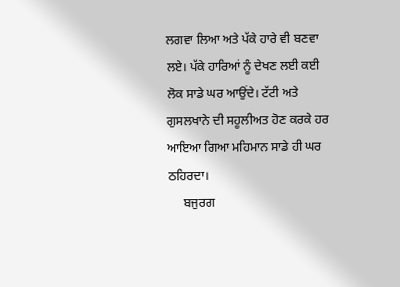ਲਗਵਾ ਲਿਆ ਅਤੇ ਪੱਕੇ ਹਾਰੇ ਵੀ ਬਣਵਾ ਲਏ। ਪੱਕੇ ਹਾਰਿਆਂ ਨੂੰ ਦੇਖਣ ਲਈ ਕਈ ਲੋਕ ਸਾਡੇ ਘਰ ਆਉਂਦੇ। ਟੱਟੀ ਅਤੇ ਗੁਸਲਖਾਨੇ ਦੀ ਸਹੂਲੀਅਤ ਹੋਣ ਕਰਕੇ ਹਰ ਆਇਆ ਗਿਆ ਮਹਿਮਾਨ ਸਾਡੇ ਹੀ ਘਰ ਠਹਿਰਦਾ।
     ਬਜੁਰਗ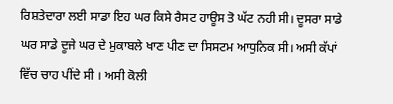ਰਿਸ਼ਤੇਦਾਰਾ ਲਈ ਸਾਡਾ ਇਹ ਘਰ ਕਿਸੇ ਰੈਸਟ ਹਾਊਸ ਤੋ ਘੱਟ ਨਹੀ ਸੀ। ਦੂਸਰਾ ਸਾਡੇ ਘਰ ਸਾਡੇ ਦੂਜੇ ਘਰ ਦੇ ਮੁਕਾਬਲੇ ਖਾਣ ਪੀਣ ਦਾ ਸਿਸਟਮ ਆਧੁਨਿਕ ਸੀ। ਅਸੀ ਕੱਪਾਂ ਵਿੱਚ ਚਾਹ ਪੀਂਦੇ ਸੀ । ਅਸੀ ਕੋਲੀ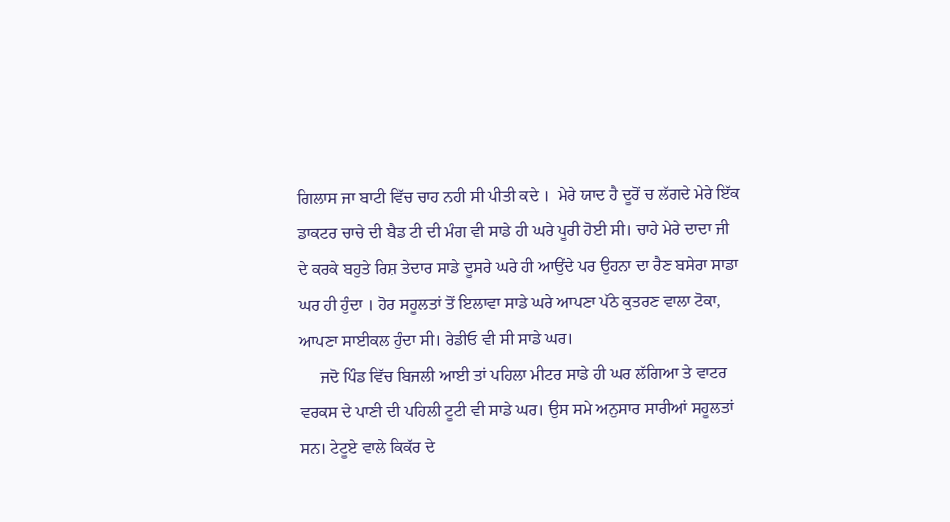ਗਿਲਾਸ ਜਾ ਬਾਟੀ ਵਿੱਚ ਚਾਹ ਨਹੀ ਸੀ ਪੀਤੀ ਕਦੇ ।  ਮੇਰੇ ਯਾਦ ਹੈ ਦੂਰੋਂ ਚ ਲੱਗਦੇ ਮੇਰੇ ਇੱਕ ਡਾਕਟਰ ਚਾਚੇ ਦੀ ਬੈਡ ਟੀ ਦੀ ਮੰਗ ਵੀ ਸਾਡੇ ਹੀ ਘਰੇ ਪੂਰੀ ਹੋਈ ਸੀ। ਚਾਹੇ ਮੇਰੇ ਦਾਦਾ ਜੀ ਦੇ ਕਰਕੇ ਬਹੁਤੇ ਰਿਸ਼ ਤੇਦਾਰ ਸਾਡੇ ਦੂਸਰੇ ਘਰੇ ਹੀ ਆਉਂਦੇ ਪਰ ਉਹਨਾ ਦਾ ਰੈਣ ਬਸੇਰਾ ਸਾਡਾ ਘਰ ਹੀ ਹੁੰਦਾ । ਹੋਰ ਸਹੂਲਤਾਂ ਤੋਂ ਇਲਾਵਾ ਸਾਡੇ ਘਰੇ ਆਪਣਾ ਪੱਠੇ ਕੁਤਰਣ ਵਾਲਾ ਟੋਕਾ, ਆਪਣਾ ਸਾਈਕਲ ਹੁੰਦਾ ਸੀ। ਰੇਡੀਓ ਵੀ ਸੀ ਸਾਡੇ ਘਰ।
     ਜਦੋ ਪਿੰਡ ਵਿੱਚ ਬਿਜਲੀ ਆਈ ਤਾਂ ਪਹਿਲਾ ਮੀਟਰ ਸਾਡੇ ਹੀ ਘਰ ਲੱਗਿਆ ਤੇ ਵਾਟਰ ਵਰਕਸ ਦੇ ਪਾਣੀ ਦੀ ਪਹਿਲੀ ਟੂਟੀ ਵੀ ਸਾਡੇ ਘਰ। ਉਸ ਸਮੇ ਅਨੁਸਾਰ ਸਾਰੀਆਂ ਸਹੂਲਤਾਂ ਸਨ। ਟੇਟੂਏ ਵਾਲੇ ਕਿਕੱਰ ਦੇ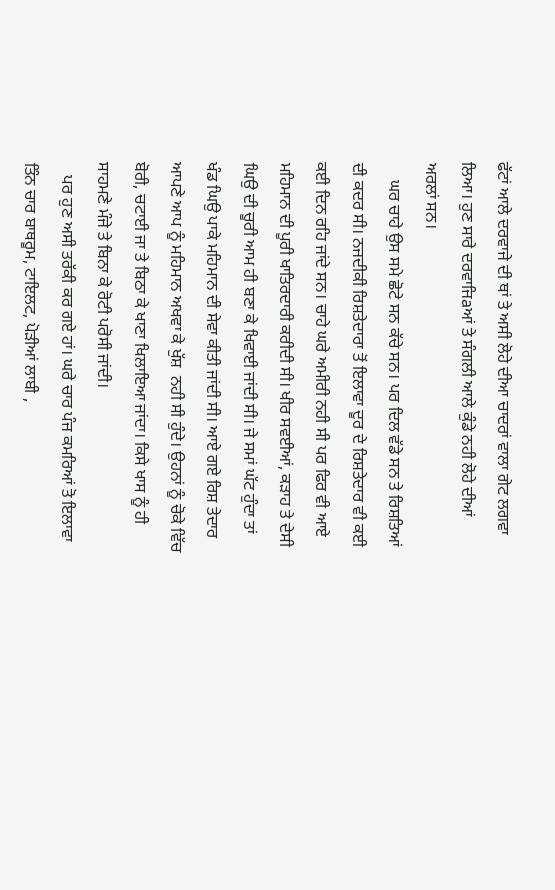ਫੱਟਾਂ ਆਲੇ ਦਰਵਾਜੇ ਦੀ ਥਾਂ ਤੇ ਅਸੀ ਲੋਹੇ ਦੀਆ ਚਾਦਰਾਂ ਵਾਲਾ ਗੇਟ ਲਗਵਾ ਲਿਆ। ਹੁਣ ਸਾਰੇ ਦਰਵਾਜਿaਆਂ ਤੇ ਸੰਗਲੀ ਆਲੇ ਕੁੰਡੇ ਨਹੀ ਲੋਹੇ ਦੀਆਂ ਅਰਲਾਂ ਸਨ।
    ਘਰ ਚਾਹੇ ਉਸ ਸਮੇ ਛੋਟੇ ਸਨ ਕੱਚੇ ਸਨ। ਪਰ ਦਿਲ ਵੱਡੇ ਸਨ ਤੇ ਰਿਸ਼ਤਿਆਂ ਦੀ ਕਦਰ ਸੀ। ਨਜਦੀਕੀ ਰਿਸ਼ਤੇਦਾਰਾ ਤੋਂ ਇਲਾਵਾ ਦੂਰ ਦੇ ਰਿਸ਼ਤੇਦਾਰ ਵੀ ਕਈ ਕਈ ਦਿਨ ਰਹਿ ਜਾਂਦੇ ਸਨ। ਚਾਹੇ ਘਰੇ ਅਮੀਰੀ ਨਹੀ ਸੀ ਪਰ ਫਿਰ ਵੀ ਆਏ ਮਹਿਮਾਨ ਦੀ ਪੂਰੀ ਖਾਤਿਰਦਾਰੀ ਕਰੀਦੀ ਸੀ। ਖੀਰ ਸਵਈਆਂ, ਕੜਾਹ ਤੇ ਦੇਸੀ ਘਿਉ ਦੀ ਚੂਰੀ ਆਮ ਹੀ ਬਣਾ ਕੇ ਖਿਵਾਈ ਜਾਂਦੀ ਸੀ। ਜੇ ਸਮਾਂ ਘੱਟ ਹੁੰਦਾ ਤਾਂ ਖੰਡ ਘਿਉ ਪਾਕੇ ਮਹਿਮਾਨ ਦੀ ਸੇਵਾ ਕੀਤੀ ਜਾਂਦੀ ਸੀ। ਆਏ ਗਏ ਰਿਸ਼ ਤੇਦਾਰ ਆਪਣੇ ਆਪ ਨੂੰ ਮਹਿਮਾਨ ਅਖਵਾ ਕੇ ਖੁੱਸ਼  ਨਹੀ ਸੀ ਹੁੰਦੇ। ਉਹਨਾਂ ਨੂੰ ਚੋਕੇ ਵਿੱਚ ਬੋਰੀ, ਚਟਾਈ ਜਾ ਤੇ ਬਿਠਾ ਕੇ ਖਾਣਾ ਖਿਲਾਇਆ ਜਾਂਦਾ। ਕਿਸੇ ਖਾਸ ਨੂੰ ਹੀ ਸਾਹਮਣੇ ਮੰਜੇ ਤੇ ਬਿਨਾ ਕੇ ਰੋਟੀ ਪਰੋਸੀ ਜਾਂਦੀ।
   ਪਰ ਹੁਣ ਅਸੀ ਤਰੱਕੀ ਕਰ ਗਏ ਹਾਂ। ਘਰੇ ਚਾਰ ਪੰਜ ਕਮਰਿਆਂ ਤੋ ਇਲਾਵਾ ਤਿੰਨ ਚਾਰ ਬਾਥਰੂਮ, ਟਾਇਲਟ, ਪੋੜੀਆਂ ਲਾਬੀ ,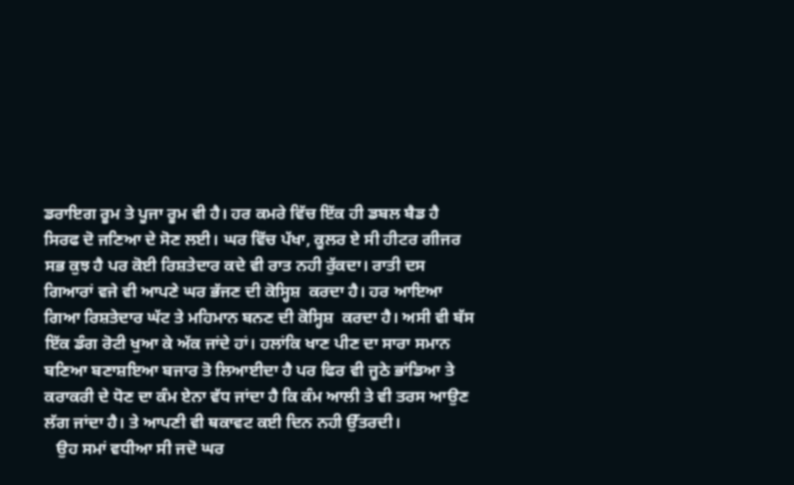ਡਰਾਇਗ ਰੂਮ ਤੇ ਪੂਜਾ ਰੂਮ ਵੀ ਹੈ। ਹਰ ਕਮਰੇ ਵਿੱਚ ਇੱਕ ਹੀ ਡਬਲ ਬੈਡ ਹੈ ਸਿਰਫ ਦੋ ਜਣਿਆ ਦੇ ਸੋਣ ਲਈ। ਘਰ ਵਿੱਚ ਪੱਖਾ, ਕੂਲਰ ਏ ਸੀ ਹੀਟਰ ਗੀਜਰ ਸਭ ਕੁਝ ਹੈ ਪਰ ਕੋਈ ਰਿਸ਼ਤੇਦਾਰ ਕਦੇ ਵੀ ਰਾਤ ਨਹੀ ਰੁੱਕਦਾ। ਰਾਤੀ ਦਸ ਗਿਆਰਾਂ ਵਜੇ ਵੀ ਆਪਣੇ ਘਰ ਭੱਜਣ ਦੀ ਕੋਸ੍ਹਿਸ਼  ਕਰਦਾ ਹੈ। ਹਰ ਆਇਆ ਗਿਆ ਰਿਸ਼ਤੇਦਾਰ ਘੱਟ ਤੇ ਮਹਿਮਾਨ ਬਨਣ ਦੀ ਕੋਸ੍ਹਿਸ਼  ਕਰਦਾ ਹੈ। ਅਸੀ ਵੀ ਬੱਸ ਇੱਕ ਡੰਗ ਰੋਟੀ ਖੁਆ ਕੇ ਅੱਕ ਜਾਂਦੇ ਹਾਂ। ਹਲਾਂਕਿ ਖਾਣ ਪੀਣ ਦਾ ਸਾਰਾ ਸਮਾਨ ਬਣਿਆ ਬਣਾਸ਼ਇਆ ਬਜਾਰ ਤੋ ਲਿਆਈਦਾ ਹੈ ਪਰ ਫਿਰ ਵੀ ਜੂਠੇ ਭਾਂਡਿਆ ਤੇ ਕਰਾਕਰੀ ਦੇ ਧੋਣ ਦਾ ਕੰਮ ਏਨਾ ਵੱਧ ਜਾਂਦਾ ਹੈ ਕਿ ਕੰਮ ਆਲੀ ਤੇ ਵੀ ਤਰਸ ਆਉਣ ਲੱਗ ਜਾਂਦਾ ਹੈ। ਤੇ ਆਪਣੀ ਵੀ ਥਕਾਵਟ ਕਈ ਦਿਨ ਨਹੀ ਉੱਤਰਦੀ।
   ਉਹ ਸਮਾਂ ਵਧੀਆ ਸੀ ਜਦੋ ਘਰ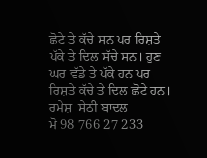ਛੋਟੇ ਤੇ ਕੱਚੇ ਸਨ ਪਰ ਰਿਸ਼ਤੇ ਪੱਕੇ ਤੇ ਦਿਲ ਸੱਚੇ ਸਨ। ਹੁਣ ਘਰ ਵੱਡੇ ਤੇ ਪੱਕੇ ਹਨ ਪਰ ਰਿਸ਼ਤੇ ਕੱਚੇ ਤੇ ਦਿਲ ਛੋਟੇ ਹਨ।
ਰਮੇਸ਼  ਸੇਠੀ ਬਾਦਲ
ਮੋ 98 766 27 233